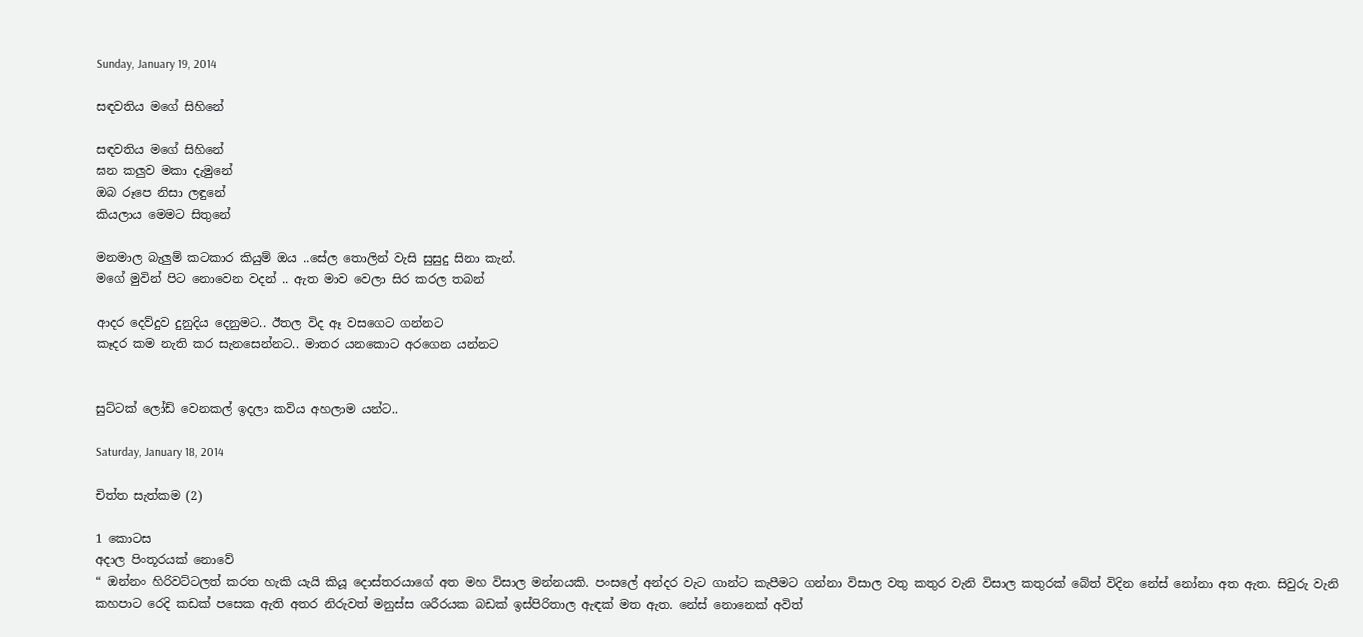Sunday, January 19, 2014

සඳවතිය මගේ සිහිනේ

සඳවතිය මගේ සිහිනේ
ඝන කලුව මකා දැමුනේ
ඔබ රූපෙ නිසා ලඳුනේ
කියලාය මෙමට සිතුනේ

මනමාල බැලුම් කටකාර කියුම් ඔය ..සේල තොලින් වැසි සුසුදු සිනා කැන්.
මගේ මුවින් පිට නොවෙන වදන් .. ඇත මාව වෙලා සිර කරල තබන්

ආදර දෙව්දුව දුනුදිය දෙනුමට.. ඊතල විද ඈ වසගෙට ගන්නට
කෑදර කම නැති කර සැනසෙන්නට.. මාතර යනකොට අරගෙන යන්නට


සුට්ටක් ලෝඩ් වෙනකල් ඉදලා කවිය අහලාම යන්ට..

Saturday, January 18, 2014

චිත්ත සැත්කම (2)

1 කොටස
අදාල පිංතූරයක් නොවේ
“ ඔන්නං හිරිවට්ටලත් කරත හැකි යැයි කියූ දොස්තරයාගේ අත මහ විසාල මන්නයකි. පංසලේ අන්දර වැට ගාන්ට කැපීමට ගන්නා විසාල වතු කතුර වැනි විසාල කතුරක් බේත් විදින නේස් නෝනා අත ඇත. සිවුරු වැනි කහපාට රෙදි කඩක් පසෙක ඇති අතර නිරුවත් මනුස්ස ශරීරයක බඩක් ඉස්පිරිතාල ඇඳක් මත ඇත. නේස් නොනෙක් අවිත්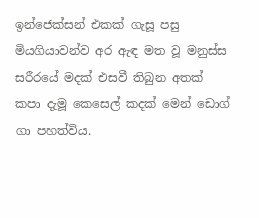ඉන්ජෙක්සන් එකක් ගැසූ පසු මියගියාවන්ව අර ඇඳ මත වූ මනුස්ස සරීරයේ මදක් එසවී තිබුන අතක් කපා දැමූ කෙසෙල් කදක් මෙන් ඩොග් ගා පහත්විය.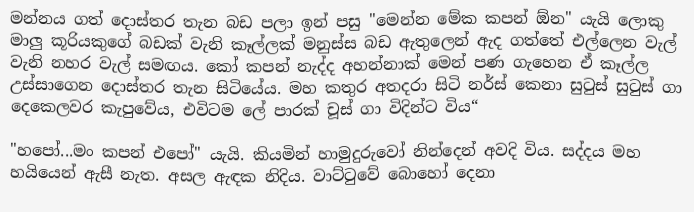මන්නය ගත් දොස්තර තැන බඩ පලා ඉන් පසු "මෙන්න මේක කපන් ඕන" යැයි ලොකු මාලු කූරියකුගේ බඩක් වැනි කෑල්ලක් මනුස්ස බඩ ඇතුලෙන් ඇද ගත්තේ එල්ලෙන වැල් වැනි නහර වැල් සමඟය. කෝ කපන් නැද්ද අහන්නාක් මෙන් පණ ගැහෙන ඒ කෑල්ල උස්සාගෙන දොස්තර තැන සිටියේය. මහ කතුර අතදරා සිටි නර්ස් කෙනා සුටුස් සුටුස් ගා දෙකෙලවර කැපුවේය, එවිටම ලේ පාරක් චූස් ගා විදින්ට විය“

"හපෝ...මං කපන් එපෝ" යැයි. කියමින් හාමුදුරුවෝ නින්දෙන් අවදි විය. සද්දය මහ හයියෙන් ඇසී නැත. අසල ඇඳක නිදිය. වාට්ටුවේ බොහෝ දෙනා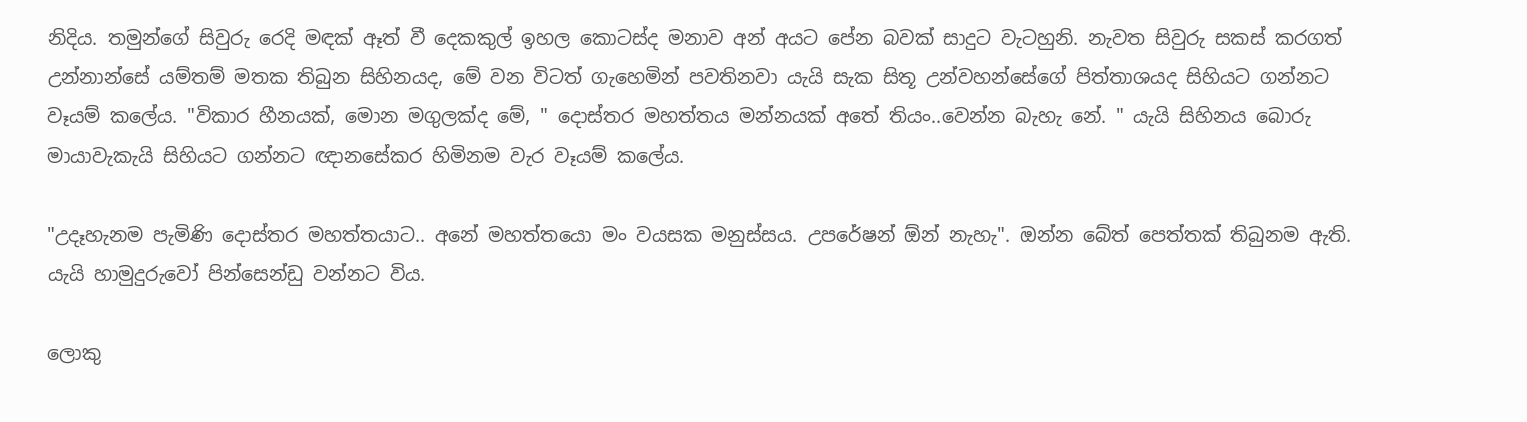නිදිය. තමුන්ගේ සිවුරු රෙදි මඳක් ඈත් වී දෙකකුල් ඉහල කොටස්ද මනාව අන් අයට පේන බවක් සාදුට වැටහුනි. නැවත සිවුරු සකස් කරගත් උන්නාන්සේ යම්තම් මතක තිබුන සිහිනයද, මේ වන විටත් ගැහෙමින් පවතිනවා යැයි සැක සිතූ උන්වහන්සේගේ පිත්තාශයද සිහියට ගන්නට වෑයම් කලේය. "විකාර හීනයක්, මොන මගුලක්ද මේ, " දොස්තර මහත්තය මන්නයක් අතේ තියං..වෙන්න බැහැ නේ. " යැයි සිහිනය බොරු මායාවැකැයි සිහියට ගන්නට ඥානසේකර හිමිනම වැර වෑයම් කලේය.

"උදෑහැනම පැමිණි දොස්තර මහත්තයාට.. අනේ මහත්තයො මං වයසක මනුස්සය. උපරේෂන් ඕන් නැහැ". ඔන්න බේත් පෙත්තක් තිබුනම ඇති. යැයි හාමුදුරුවෝ පින්සෙන්ඩු වන්නට විය.

ලොකු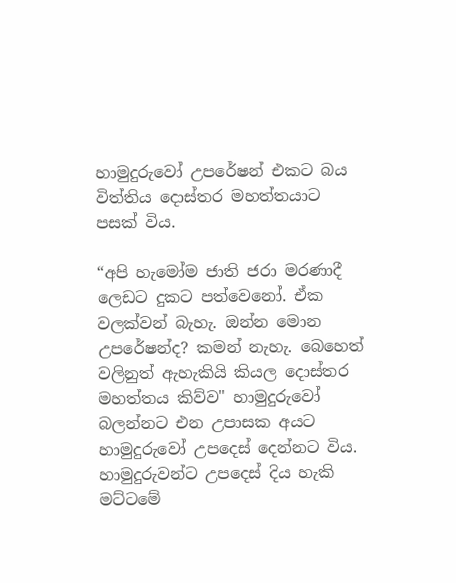හාමුදුරුවෝ උපරේෂන් එකට බය විත්තිය දොස්තර මහත්තයාට පසක් විය.

“අපි හැමෝම ජාති ජරා මරණාදී ලෙඩට දුකට පත්වෙනෝ. ඒක වලක්වන් බැහැ. ඔන්න මොන උපරේෂන්ද? කමන් නැහැ. බෙහෙත් වලිනුත් ඇහැකියි කියල දොස්තර මහත්තය කිව්ව" හාමුදුරුවෝ බලන්නට එන උපාසක අයට හාමුදුරුවෝ උපදෙස් දෙන්නට විය. හාමුදුරුවන්ට උපදෙස් දිය හැකි මට්ටමේ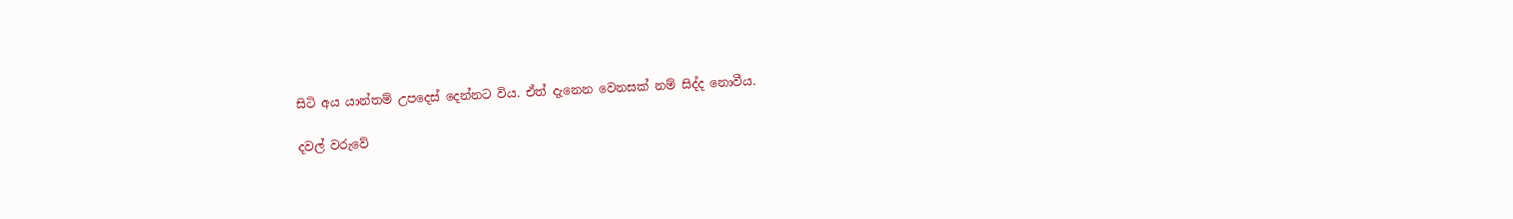සිටි අය යාන්තම් උපදෙස් දෙන්නට විය. ඒත් දැනෙන වෙනසක් නම් සිද්ද නොවීය.

දවල් වරුවේ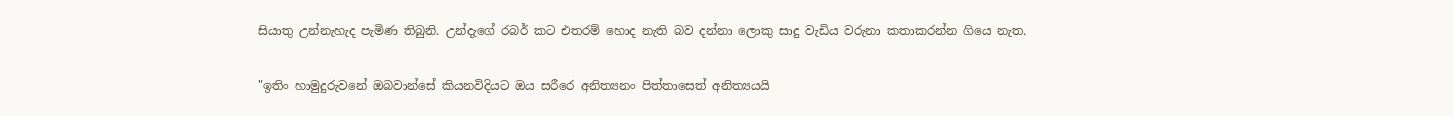සියාතු උන්නැහැද පැමිණ තිබුනි. උන්දැගේ රබර් කට එතරම් හොද නැති බව දන්නා ලොකු සාදු වැඩිය වරුනා කතාකරන්න ගියෙ නැත.

"ඉතිං හාමුදුරුවනේ ඔබවාන්සේ කියනවිදියට ඔය සරීරෙ අනිත්‍යනං පිත්තාසෙත් අනිත්‍යයයි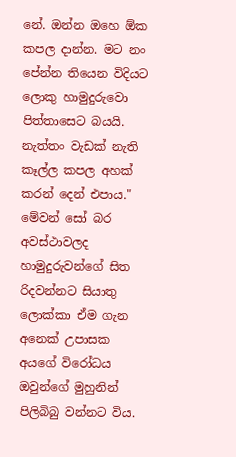නේ. ඔන්න ඔහෙ ඕක කපල දාන්න. මට නං පේන්න තියෙන විදියට ලොකු හාමුදුරුවො පිත්තාසෙට බයයි. නැත්තං වැඩක් නැති කෑල්ල කපල අහක් කරන් දෙන් එපාය." මේවන් සෝ බර අවස්ථාවලද හාමුදුරුවන්ගේ සිත රිදවන්නට සියාතු ලොක්කා ඒම ගැන අනෙක් උපාසක අයගේ විරෝධය ඔවුන්ගේ මුහුනින් පිලිබිබු වන්නට විය.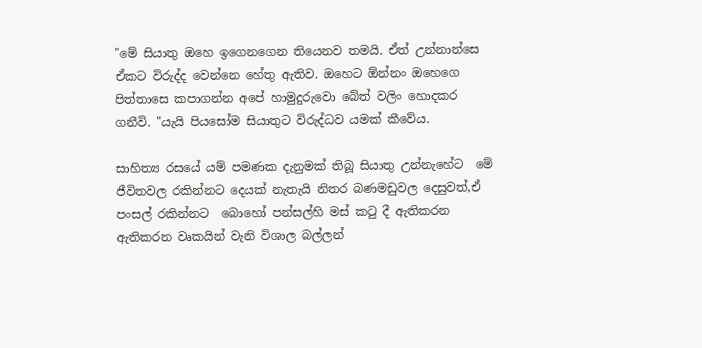"මේ සියාතු ඔහෙ ඉගෙනගෙන තියෙනව තමයි. ඒත් උන්නාන්සෙ ඒකට විරුද්ද වෙන්නෙ හේතු ඇතිව. ඔහෙට ඕන්නං ඔහෙගෙ පිත්තාසෙ කපාගන්න අපේ හාමුදුරුවො බේත් වලිං හොදකර ගනීවි. "යැයි පියසෝම සියාතුට විරුද්ධව යමක් කීවේය.

සාහිත්‍ය රසයේ යම් පමණක දැනුමක් තිබූ සියාතු උන්නැහේට  මේ ජීවිතවල රකින්නට දෙයක් නැතැයි නිතර බණමඩුවල දෙසුවත්,ඒ  පංසල් රකින්නට  බොහෝ පන්සල්හි මස් කටු දී ඇතිකරන ඇතිකරන වෘකයින් වැනි විශාල බල්ලන්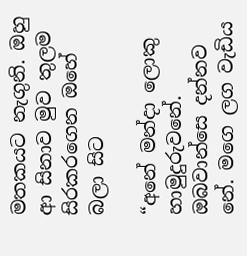මතකයට නැගුනි. ඔහු ආ සිනාව මුව තුලම සිරකරගෙන ඔහේ බලා සිට

“අනේ මන්දා ලොකු හාමුදුරුවනේ. ඔබවාන්සෙ දන්නව නේ. මගෙ ලග වැඩිය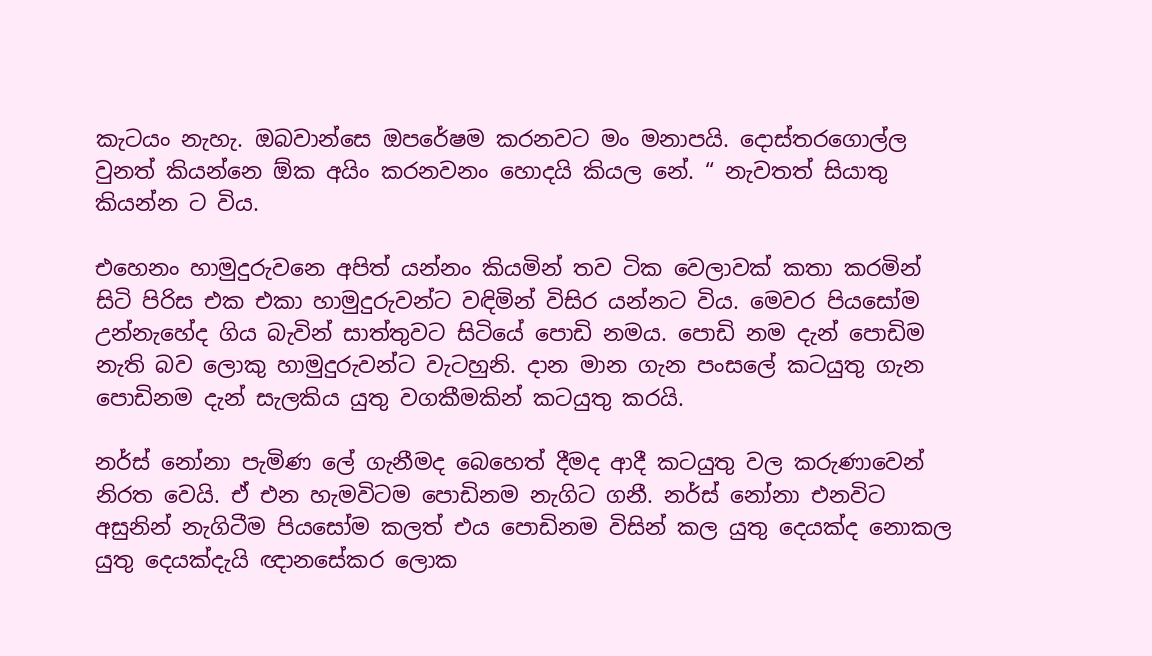කැටයං නැහැ. ඔබවාන්සෙ ඔපරේෂම කරනවට මං මනාපයි. දොස්තරගොල්ල වුනත් කියන්නෙ ඕක අයිං කරනවනං හොදයි කියල නේ. “ නැවතත් සියාතු කියන්න ට විය.

එහෙනං හාමුදුරුවනෙ අපිත් යන්නං කියමින් තව ටික වෙලාවක් කතා කරමින් සිටි පිරිස එක එකා හාමුදුරුවන්ට වඳිමින් විසිර යන්නට විය. මෙවර පියසෝම උන්නැහේද ගිය බැවින් සාත්තුවට සිටියේ පොඩි නමය. පොඩි නම දැන් පොඩිම නැති බව ලොකු හාමුදුරුවන්ට වැටහුනි. දාන මාන ගැන පංසලේ කටයුතු ගැන පොඩිනම දැන් සැලකිය යුතු වගකීමකින් කටයුතු කරයි.

නර්ස් නෝනා පැමිණ ලේ ගැනීමද බෙහෙත් දීමද ආදී කටයුතු වල කරුණාවෙන් නිරත වෙයි. ඒ එන හැමවිටම පොඩිනම නැගිට ගනී. නර්ස් නෝනා එනවිට අසුනින් නැගිටීම පියසෝම කලත් එය පොඩිනම විසින් කල යුතු දෙයක්ද නොකල යුතු දෙයක්දැයි ඥානසේකර ලොක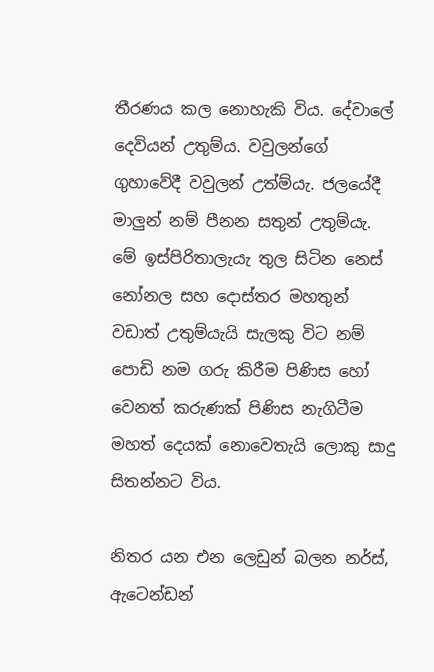තීරණය කල නොහැකි විය. දේවාලේ දෙවියන් උතුම්ය. වවුලන්ගේ ගුහාවේදී වවුලන් උත්ම්යැ. ජලයේදී මාලුන් නම් පීනන සතුන් උතුම්යැ. මේ ඉස්පිරිතාලැයැ තුල සිටින නෙස් නෝනල සහ දොස්තර මහතුන් වඩාත් උතුම්යැයි සැලකු විට නම් පොඩි නම ගරු කිරීම පිණිස හෝ වෙනත් කරුණක් පිණිස නැගිටීම මහත් දෙයක් නොවෙතැයි ලොකු සාදු සිතන්නට විය.

නිතර යන එන ලෙඩුන් බලන නර්ස්, ඇටෙන්ඩන්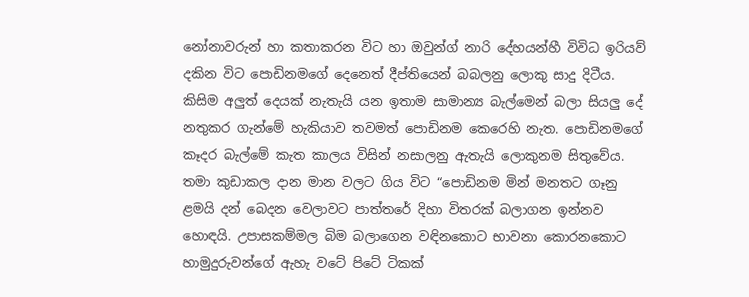නෝනාවරුන් හා කතාකරන විට හා ඔවුන්ග් නාරි දේහයන්හී විවිධ ඉරියව් දකින විට පොඩිනමගේ දෙනෙත් දීප්තියෙන් බබලනු ලොකු සාදු දිටීය. කිසිම අලුත් දෙයක් නැතැයි යන ඉතාම සාමාන්‍ය බැල්මෙන් බලා සියලු දේ නතුකර ගැන්මේ හැකියාව තවමත් පොඩිනම කෙරෙහි නැත. පොඩිනමගේ කෑදර බැල්මේ කැත කාලය විසින් නසාලනු ඇතැයි ලොකුනම සිතුවේය. තමා කුඩාකල දාන මාන වලට ගිය විට “පොඩිනම මින් මනතට ගෑනු ළමයි දන් බෙදන වෙලාවට පාත්තරේ දිහා විතරක් බලාගන ඉන්නව හොඳයි. උපාසකම්මල බිම බලාගෙන වඳිනකොට භාවනා කොරනකොට හාමුදුරුවන්ගේ ඇහැ වටේ පිටේ ටිකක්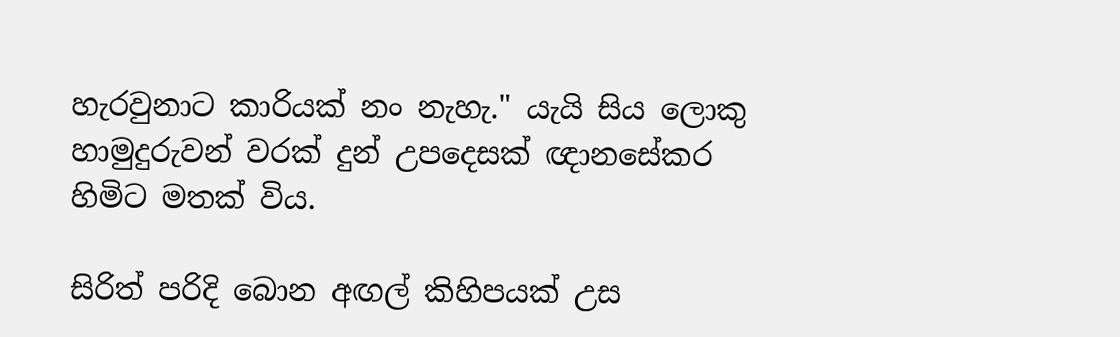හැරවුනාට කාරියක් නං නැහැ." යැයි සිය ලොකු හාමුදුරුවන් වරක් දුන් උපදෙසක් ඥානසේකර හිමිට මතක් විය.

සිරිත් පරිදි බොන අඟල් කිහිපයක් උස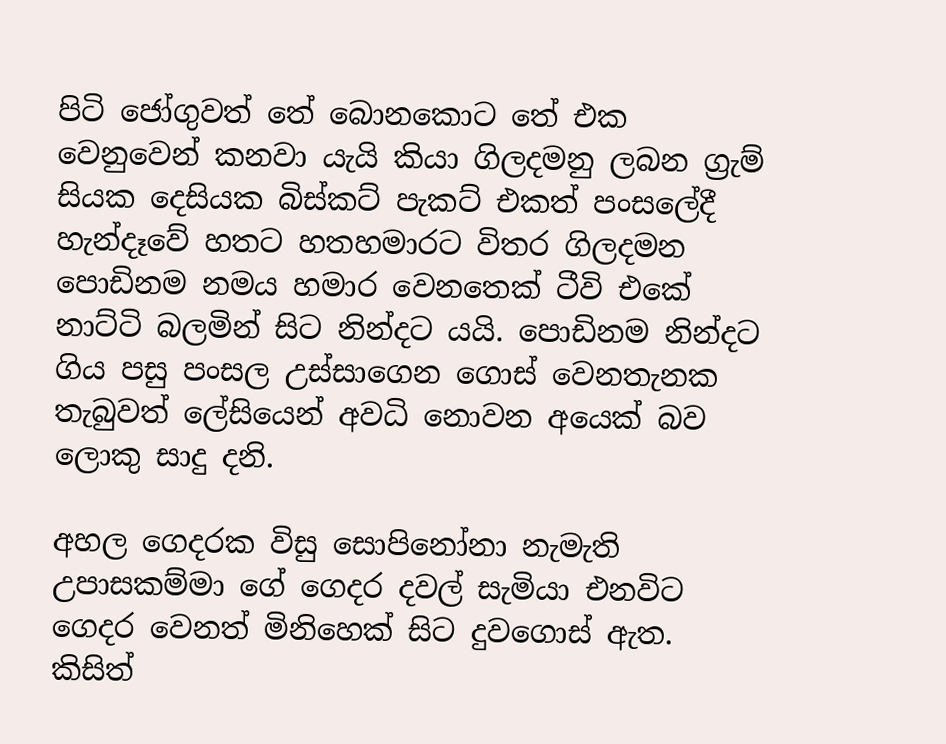පිටි ජෝගුවත් තේ බොනකොට තේ එක වෙනුවෙන් කනවා යැයි කියා ගිලදමනු ලබන ග්‍රැම් සියක දෙසියක බිස්කට් පැකට් එකත් පංසලේදී හැන්දෑවේ හතට හතහමාරට විතර ගිලදමන පොඩිනම නමය හමාර වෙනතෙක් ටීවි එකේ නාට්ටි බලමින් සිට නින්දට යයි. පොඩිනම නින්දට ගිය පසු පංසල උස්සාගෙන ගොස් වෙනතැනක තැබුවත් ලේසියෙන් අවධි නොවන අයෙක් බව ලොකු සාදු දනි.

අහල ගෙදරක විසු සොපිනෝනා නැමැති උපාසකම්මා ගේ ගෙදර දවල් සැමියා එනවිට ගෙදර වෙනත් මිනිහෙක් සිට දුවගොස් ඇත. කිසිත්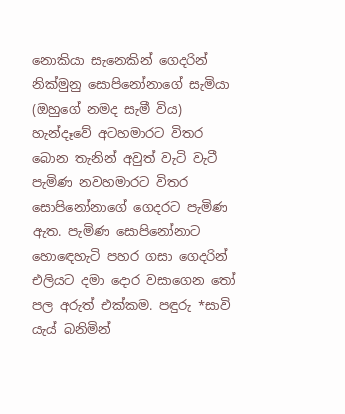නොකියා සැනෙකින් ගෙදරින් නික්මුනු සොපිනෝනාගේ සැමියා (ඔහුගේ නමද සැමී විය) හැන්දෑවේ අටහමාරට විතර බොන තැනින් අවුත් වැටි වැටී පැමිණ නවහමාරට විතර සොපිනෝනාගේ ගෙදරට පැමිණ ඇත. පැමිණ සොපිනෝනාට හොඳෙහැටි පහර ගසා ගෙදරින් එලියට දමා දොර වසාගෙන තෝ පල අරුත් එක්කම. පඳුරු *සාවි යැය් බනිමින්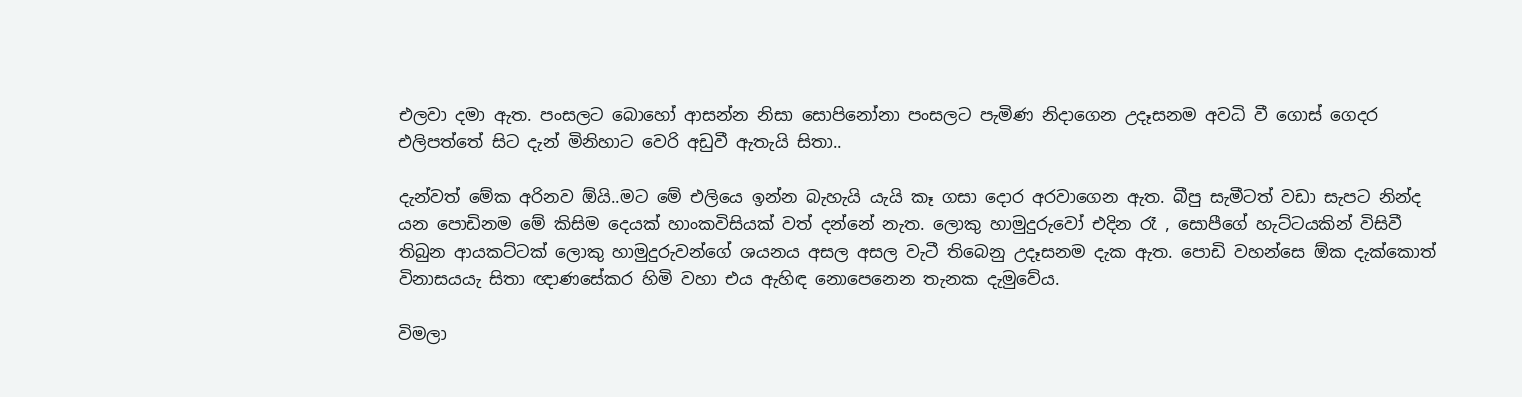එලවා දමා ඇත. පංසලට බොහෝ ආසන්න නිසා සොපිනෝනා පංසලට පැමිණ නිදාගෙන උදෑසනම අවධි වී ගොස් ගෙදර එලිපත්තේ සිට දැන් මිනිහාට වෙරි අඩුවී ඇතැයි සිතා..

දැන්වත් මේක අරිනව ඕයි..මට මේ එලියෙ ඉන්න බැහැයි යැයි කෑ ගසා දොර අරවාගෙන ඇත. බීපු සැමීටත් වඩා සැපට නින්ද යන පොඩිනම මේ කිසිම දෙයක් හාංකවිසියක් වත් දන්නේ නැත. ලොකු හාමුදුරුවෝ එදින රෑ , සොපීගේ හැට්ටයකින් විසිවී තිබුන ආයකට්ටක් ලොකු හාමුදුරුවන්ගේ ශයනය අසල අසල වැටී තිබෙනු උදෑසනම දැක ඇත. පොඩි වහන්සෙ ඕක දැක්කොත් විනාසයයැ සිතා ඥාණසේකර හිමි වහා එය ඇහිඳ නොපෙනෙන තැනක දැමුවේය.

විමලා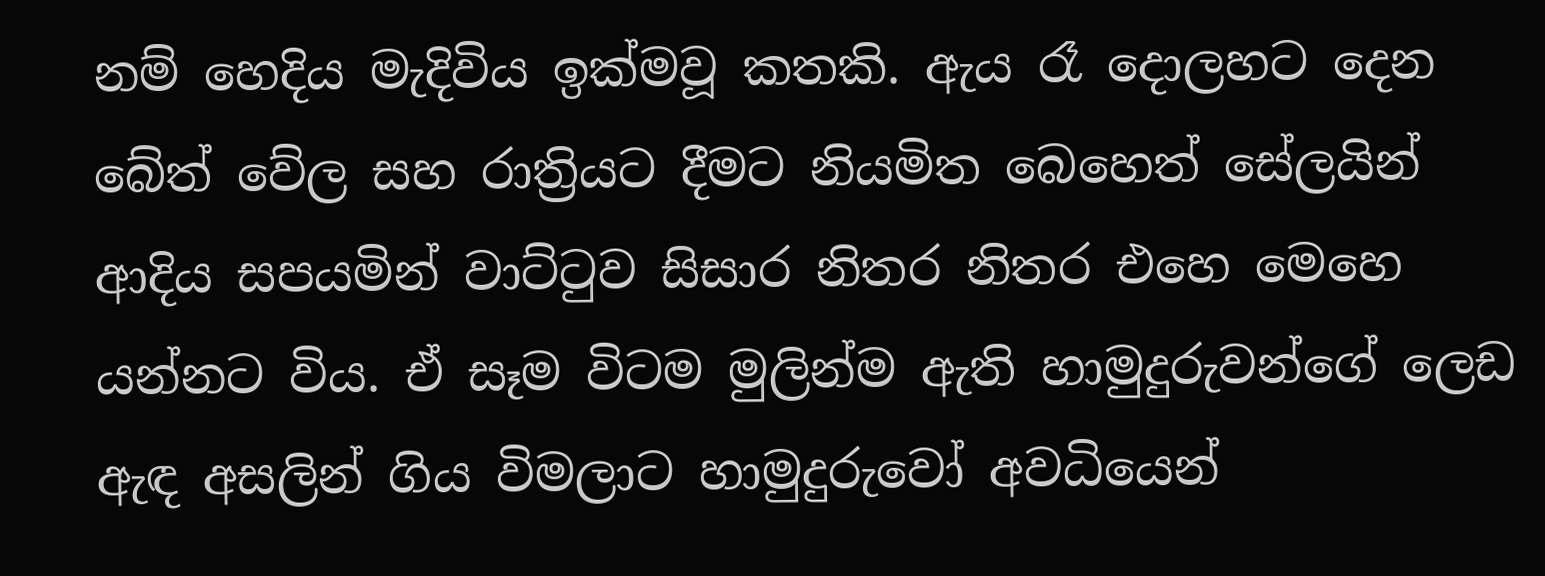නම් හෙදිය මැදිවිය ඉක්මවූ කතකි. ඇය රෑ දොලහට දෙන බේත් වේල සහ රාත්‍රියට දීමට නියමිත බෙහෙත් සේලයින් ආදිය සපයමින් වාට්ටුව සිසාර නිතර නිතර එහෙ මෙහෙ යන්නට විය. ඒ සෑම විටම මුලින්ම ඇති හාමුදුරුවන්ගේ ලෙඩ ඇඳ අසලින් ගිය විමලාට හාමුදුරුවෝ අවධියෙන්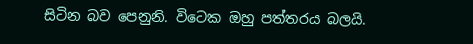සිටින බව පෙනුනි. විටෙක ඔහු පත්තරය බලයි.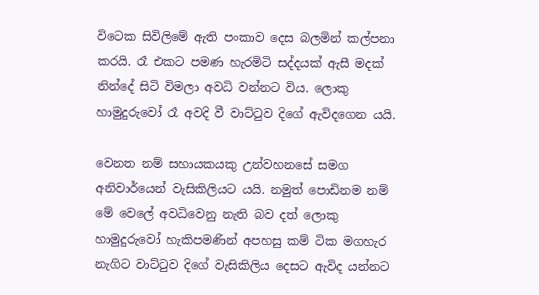විටෙක සිවිලිමේ ඇති පංකාව දෙස බලමින් කල්පනා කරයි. රෑ එකට පමණ හැරමිටි සද්දයක් ඇසී මදක් නින්දේ සිටි විමලා අවධි වන්නට විය. ලොකු හාමුදුරුවෝ රෑ අවදි වී වාට්ටුව දිගේ ඇවිදගෙන යයි.

වෙනත නම් සහායකයකු උන්වහනසේ සමග අනිවාර්යෙන් වැසිකිලියට යයි. නමුත් පොඩිනම නම් මේ වෙලේ අවධිවෙනු නැති බව දත් ලොකු හාමුදුරුවෝ හැකිපමණින් අපහසු කම් ටික මගහැර නැගිට වාට්ටුව දිගේ වැසිකිලිය දෙසට ඇවිද යන්නට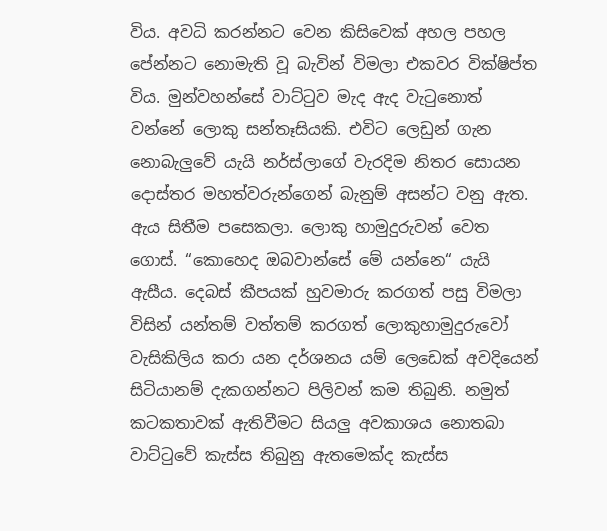විය. අවධි කරන්නට වෙන කිසිවෙක් අහල පහල පේන්නට නොමැති වූ බැවින් විමලා එකවර වික්ෂිප්ත විය. මුන්වහන්සේ වාට්ටුව මැද ඇද වැටුනොත් වන්නේ ලොකු සන්තෑසියකි. එවිට ලෙඩුන් ගැන නොබැලුවේ යැයි නර්ස්ලාගේ වැරදිම නිතර සොයන දොස්තර මහත්වරුන්ගෙන් බැනුම් අසන්ට වනු ඇත. ඇය සිතීම පසෙකලා. ලොකු හාමුදුරුවන් වෙත ගොස්. “කොහෙද ඔබවාන්සේ මේ යන්නෙ“ යැයි ඇසීය. දෙබස් කීපයක් හුවමාරු කරගත් පසු විමලා විසින් යන්තම් වත්තම් කරගත් ලොකුහාමුදුරුවෝ වැසිකිලිය කරා යන දර්ශනය යම් ලෙඩෙක් අවදියෙන් සිටියානම් දැකගන්නට පිලිවන් කම තිබුනි. නමුත් කටකතාවක් ඇතිවීමට සියලු අවකාශය නොතබා වාට්ටුවේ කැස්ස තිබුනු ඇතමෙක්ද කැස්ස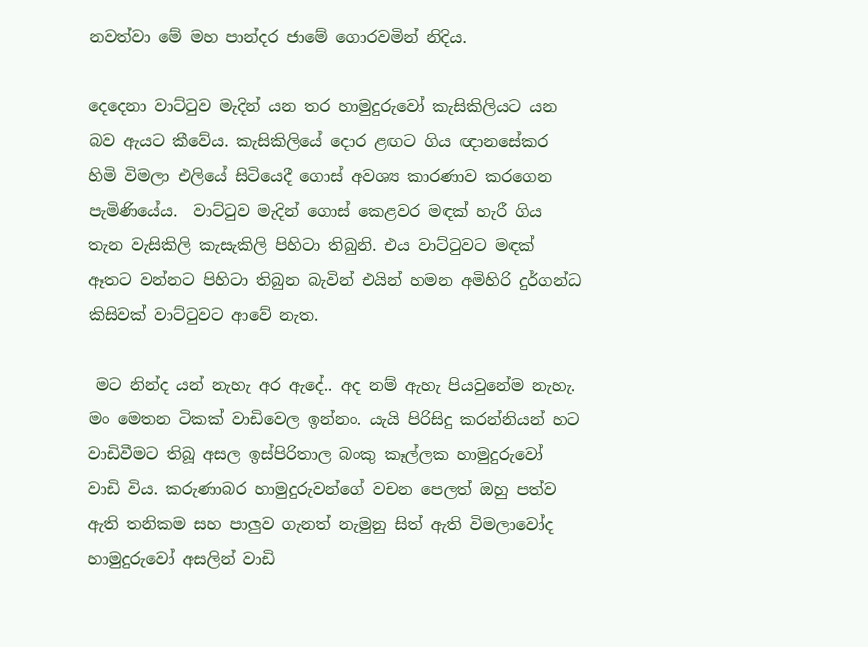නවත්වා මේ මහ පාන්දර ජාමේ ගොරවමින් නිදිය.

දෙදෙනා වාට්ටුව මැදින් යන තර හාමුදුරුවෝ කැසිකිලියට යන බව ඇයට කීවේය. කැසිකිලියේ දොර ළඟට ගිය ඥානසේකර හිමි විමලා එලියේ සිටියෙදී ගොස් අවශ්‍ය කාරණාව කරගෙන පැමිණියේය.  වාට්ටුව මැදින් ගොස් කෙළවර මඳක් හැරී ගිය තැන වැසිකිලි කැසැකිලි පිහිටා තිබුනි. එය වාට්ටුවට මඳක් ඈතට වන්නට පිහිටා තිබුන බැවින් එයින් හමන අමිහිරි දුර්ගන්ධ කිසිවක් වාට්ටුවට ආවේ නැත.

 මට නින්ද යන් නැහැ අර ඇදේ.. අද නම් ඇහැ පියවුනේම නැහැ. මං මෙතන ටිකක් වාඩිවෙල ඉන්නං. යැයි පිරිසිදු කරන්නියන් හට වාඩිවීමට තිබූ අසල ඉස්පිරිතාල බංකු කෑල්ලක හාමුදුරුවෝ වාඩි විය. කරුණාබර හාමුදුරුවන්ගේ වචන පෙලත් ඔහු පත්ව ඇති තනිකම සහ පාලුව ගැනත් නැමුනු සිත් ඇති විමලාවෝද හාමුදුරුවෝ අසලින් වාඩි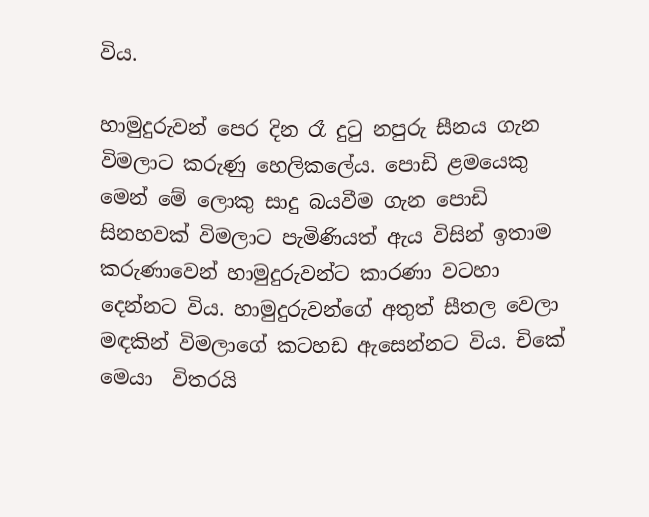විය.

හාමුදුරුවන් පෙර දින රෑ දුටු නපුරු සීනය ගැන විමලාට කරුණු හෙලිකලේය. පොඩි ළමයෙකු මෙන් මේ ලොකු සාදු බයවීම ගැන පොඩි සිනහවක් විමලාට පැමිණියත් ඇය විසින් ඉතාම කරුණාවෙන් හාමුදුරුවන්ට කාරණා වටහා දෙන්නට විය. හාමුදුරුවන්ගේ අතුත් සීතල වෙලා මඳකින් විමලාගේ කටහඩ ඇසෙන්නට විය. චිකේ මෙයා  විතරයි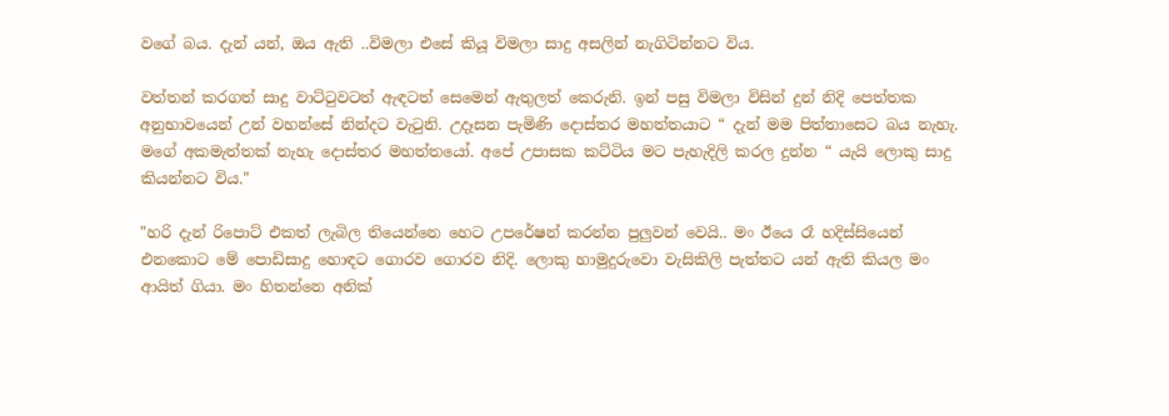වගේ බය. දැන් යන්, ඔය ඇති ..විමලා එසේ කියූ විමලා සාදු අසලින් නැගිටින්නට විය.

වත්තන් කරගත් සාදු වාට්ටුවටත් ඇඳටත් සෙමෙන් ඇතුලත් කෙරුනි. ඉන් පසු විමලා විසින් දුන් නිදි පෙත්තක අනුභාවයෙන් උන් වහන්සේ නින්දට වැටුනි. උදෑසන පැමිණි දොස්තර මහත්තයාට “ දැන් මම පිත්තාසෙට බය නැහැ. මගේ අකමැත්තක් නැහැ දොස්තර මහත්තයෝ. අපේ උපාසක කට්ටිය මට පැහැදිලි කරල දුන්න “ යැයි ලොකු සාදු කියන්නට විය."

"හරි දැන් රිපොට් එකත් ලැබිල තියෙන්නෙ හෙට උපරේෂන් කරන්න පුලුවන් වෙයි.. මං ඊයෙ රෑ හදිස්සියෙන් එනකොට මේ පොඩිසාදු හොඳට ගොරව ගොරව නිදි. ලොකු හාමුදුරුවො වැසිකිලි පැත්තට යන් ඇති කියල මං ආයිත් ගියා. මං හිතන්නෙ අනික්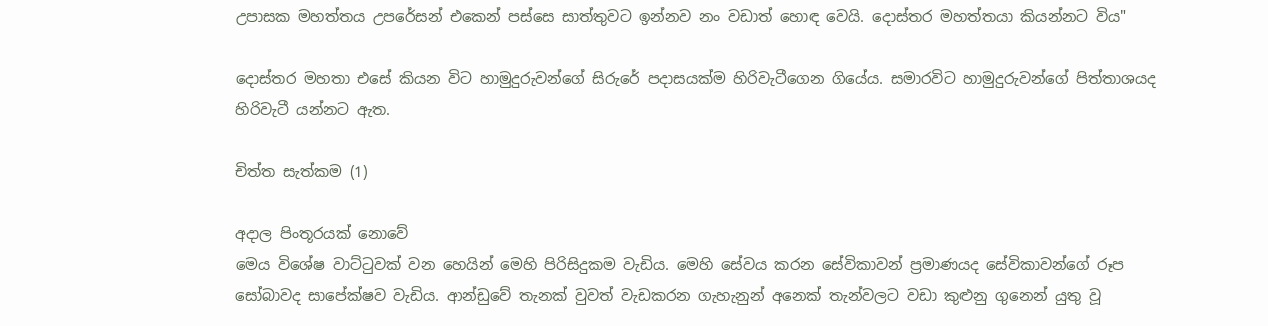උපාසක මහත්තය උපරේසන් එකෙන් පස්සෙ සාත්තුවට ඉන්නව නං වඩාත් හොඳ වෙයි. දොස්තර මහත්තයා කියන්නට විය"

දොස්තර මහතා එසේ කියන විට හාමුදුරුවන්ගේ සිරුරේ පදාසයක්ම හිරිවැටීගෙන ගියේය. සමාරවිට හාමුදුරුවන්ගේ පිත්තාශයද හිරිවැටී යන්නට ඇත.

චිත්ත සැත්කම (1)

අදාල පිංතූරයක් නොවේ
මෙය විශේෂ වාට්ටුවක් වන හෙයින් මෙහි පිරිසිදුකම වැඩිය. මෙහි සේවය කරන සේවිකාවන් ප්‍රමාණයද සේවිකාවන්ගේ රූප සෝබාවද සාපේක්ෂව වැඩිය. ආන්ඩුවේ තැනක් වුවත් වැඩකරන ගැහැනුන් අනෙක් තැන්වලට වඩා කුළුනු ගුනෙන් යුතු වූ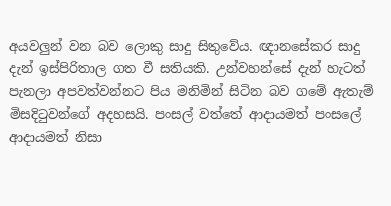අයවලුන් වන බව ලොකු සාදු සිතුවේය. ඥානසේකර සාදු දැන් ඉස්පිරිතාල ගත වී සතියකි. උන්වහන්සේ දැන් හැටත් පැනලා අපවත්වන්නට පිය මනිමින් සිටින බව ගමේ ඇතැම් මිසදිටුවන්ගේ අදහසයි. පංසල් වත්තේ ආදායමත් පංසලේ ආදායමත් නිසා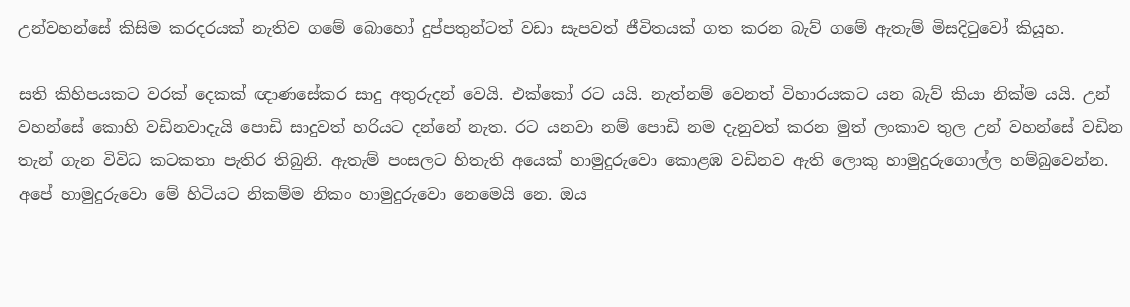උන්වහන්සේ කිසිම කරදරයක් නැතිව ගමේ බොහෝ දුප්පතුන්ටත් වඩා සැපවත් ජීවිතයක් ගත කරන බැව් ගමේ ඇතැම් මිසදිටුවෝ කියූහ.

සති කිහිපයකට වරක් දෙකක් ඥාණසේකර සාදු අතුරුදන් වෙයි. එක්කෝ රට යයි. නැත්නම් වෙනත් විහාරයකට යන බැව් කියා නික්ම යයි. උන් වහන්සේ කොහි වඩිනවාදැයි පොඩි සාදුවත් හරියට දන්නේ නැත. රට යනවා නම් පොඩි නම දැනුවත් කරන මුත් ලංකාව තුල උන් වහන්සේ වඩින තැන් ගැන විවිධ කටකතා පැතිර තිබුනි. ඇතැම් පංසලට හිතැති අයෙක් හාමුදුරුවො කොළඹ වඩිනව ඇති ලොකු හාමුදුරුගොල්ල හම්බුවෙන්න. අපේ හාමුදුරුවො මේ හිටියට නිකම්ම නිකං හාමුදුරුවො නෙමෙයි නෙ. ඔය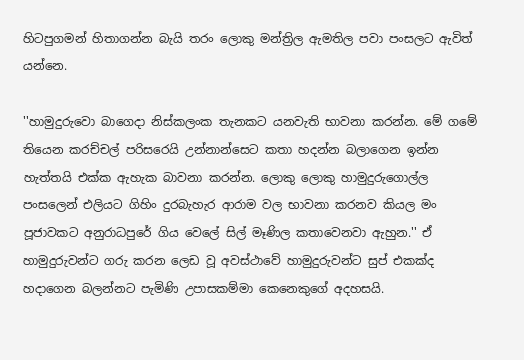හිටපුගමන් හිතාගන්න බැයි තරං ලොකු මන්ත්‍රිල ඇමතිල පවා පංසලට ඇවිත් යන්නෙ.

''හාමුදුරුවො බාගෙදා නිස්කලංක තැනකට යනවැති භාවනා කරන්න. මේ ගමේ තියෙන කරච්චල් පරිසරෙයි උන්නාන්සෙට කතා හදන්න බලාගෙන ඉන්න හැත්තයි එක්ක ඇහැක බාවනා කරන්න. ලොකු ලොකු හාමුදුරුගොල්ල පංසලෙන් එලියට ගිහිං දුරබැහැර ආරාම වල භාවනා කරනව කියල මං පූජාවකට අනුරාධපුරේ ගිය වෙලේ සිල් මෑණිල කතාවෙනවා ඇහුන.'' ඒ හාමුදුරුවන්ට ගරු කරන ලෙඩ වූ අවස්ථාවේ හාමුදුරුවන්ට සුප් එකක්ද හදාගෙන බලන්නට පැමිණි උපාසකම්මා කෙනෙකුගේ අදහසයි.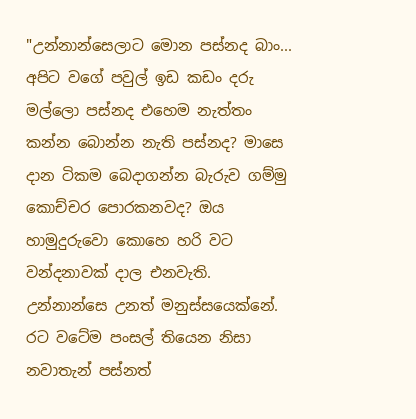"උන්නාන්සෙලාට මොන පස්නද බාං... අපිට වගේ පවුල් ඉඩ කඩං දරු මල්ලො පස්නද එහෙම නැත්තං කන්න බොන්න නැති පස්නද? මාසෙ දාන ටිකම බෙදාගන්න බැරුව ගම්මු කොච්චර පොරකනවද? ඔය හාමුදුරුවො කොහෙ හරි වට වන්දනාවක් දාල එනවැති. උන්නාන්සෙ උනත් මනුස්සයෙක්නේ. රට වටේම පංසල් තියෙන නිසා නවාතැන් පස්නත්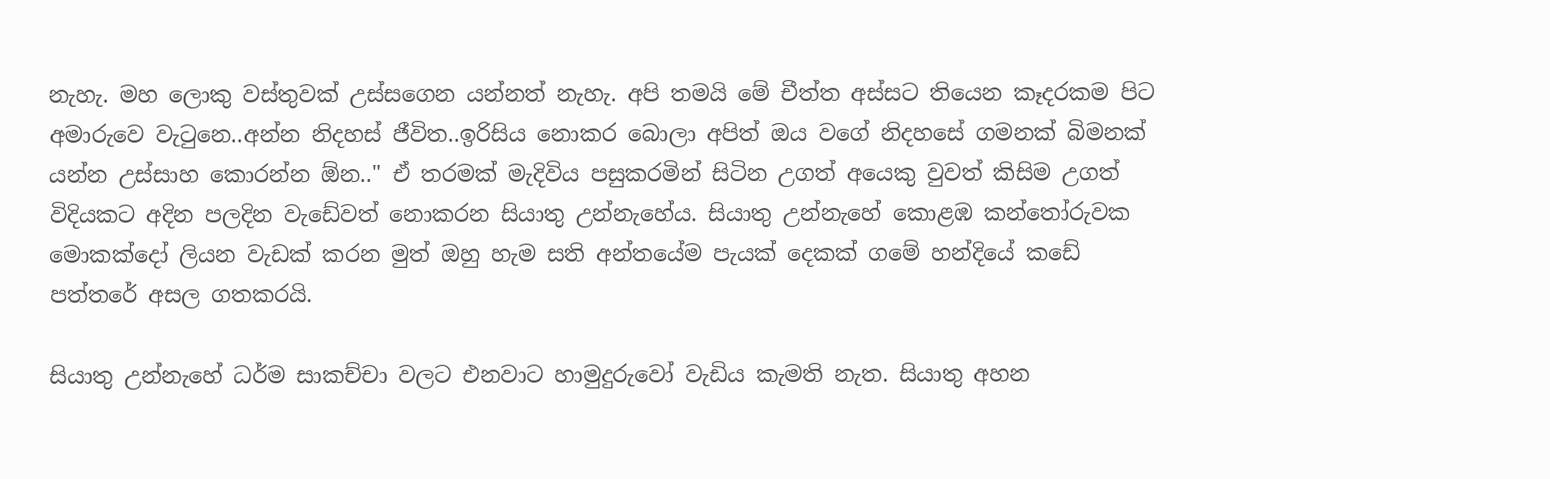නැහැ. මහ ලොකු වස්තුවක් උස්සගෙන යන්නත් නැහැ. අපි තමයි මේ චීත්ත අස්සට තියෙන කෑදරකම පිට අමාරුවෙ වැටුනෙ..අන්න නිදහස් ජීවිත..ඉරිසිය නොකර බොලා අපිත් ඔය වගේ නිදහසේ ගමනක් බිමනක් යන්න උස්සාහ කොරන්න ඕන.." ඒ තරමක් මැදිවිය පසුකරමින් සිටින උගත් අයෙකු වුවත් කිසිම උගත් විදියකට අදින පලදින වැඩේවත් නොකරන සියාතු උන්නැහේය. සියාතු උන්නැහේ කොළඹ කන්තෝරුවක මොකක්දෝ ලියන වැඩක් කරන මුත් ඔහු හැම සති අන්තයේම පැයක් දෙකක් ගමේ හන්දියේ කඩේ පත්තරේ අසල ගතකරයි.

සියාතු උන්නැහේ ධර්ම සාකච්චා වලට එනවාට හාමුදුරුවෝ වැඩිය කැමති නැත. සියාතු අහන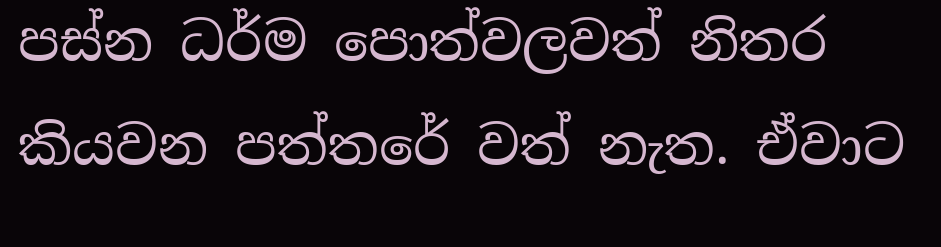පස්න ධර්ම පොත්වලවත් නිතර කියවන පත්තරේ වත් නැත. ඒවාට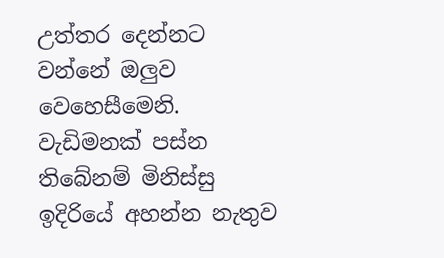උත්තර දෙන්නට වන්නේ ඔලුව වෙහෙසීමෙනි. වැඩිමනක් පස්න තිබේනම් මිනිස්සු ඉදිරියේ අහන්න නැතුව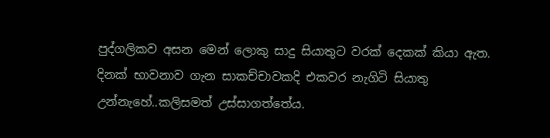පුද්ගලිකව අසන මෙන් ලොකු සාදු සියාතුට වරක් දෙකක් කියා ඇත. දිනක් භාවනාව ගැන සාකච්චාවකදි එකවර නැගිටි සියාතු උන්නැහේ..කලිසමත් උස්සාගත්තේය.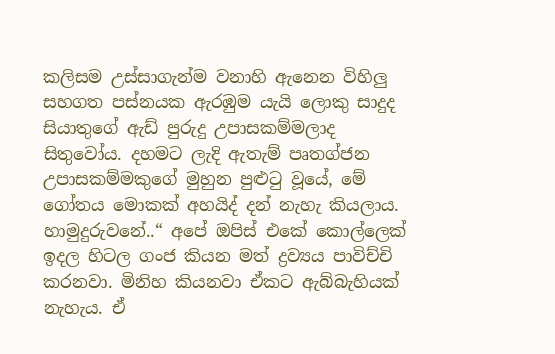කලිසම උස්සාගැන්ම වනාහි ඇනෙන විහිලු සහගත පස්නයක ඇරඹුම යැයි ලොකු සාදුද සියාතුගේ ඇඩ් පුරුදු උපාසකම්මලාද සිතුවෝය. දහමට ලැදි ඇතැම් පෘතග්ජන උපාසකම්මකුගේ මුහුන පුළුටු වූයේ, මේ ගෝතය මොකක් අහයිද් දන් නැහැ කියලාය. හාමුදුරුවනේ..“ අපේ ඔපිස් එකේ කොල්ලෙක් ඉදල හිටල ගංජ කියන මත් ද්‍රව්‍යය පාවිච්චි කරනවා. මිනිහ කියනවා ඒකට ඇබ්බැහියක් නැහැය. ඒ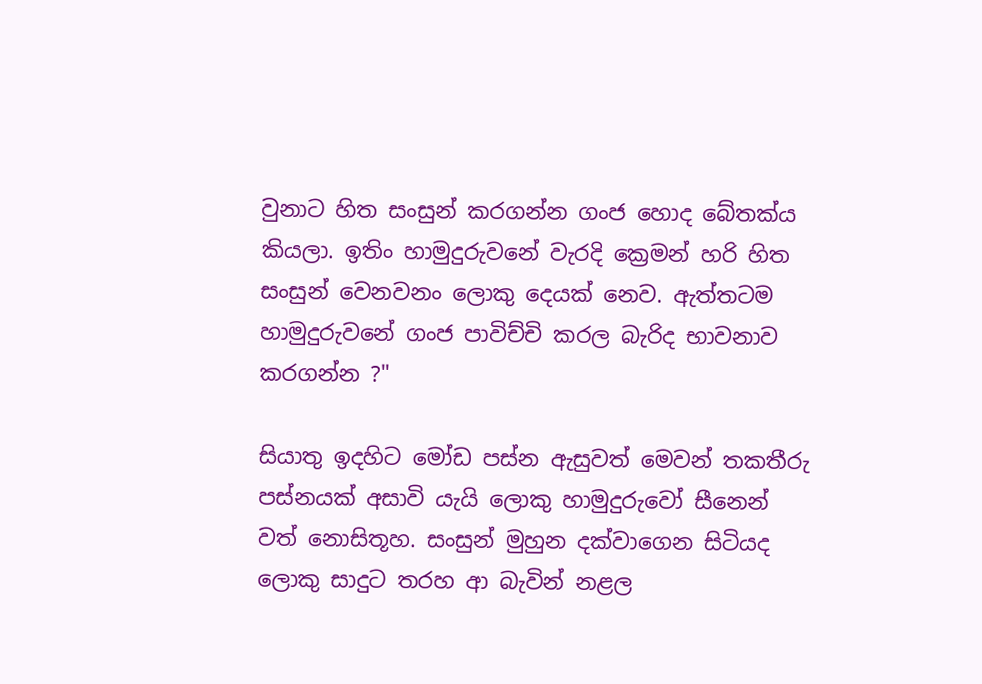වුනාට හිත සංසුන් කරගන්න ගංජ හොද බේතක්ය කියලා. ඉතිං හාමුදුරුවනේ වැරදි ක්‍රෙමන් හරි හිත සංසුන් වෙනවනං ලොකු දෙයක් නෙව. ඇත්තටම හාමුදුරුවනේ ගංජ පාවිච්චි කරල බැරිද භාවනාව කරගන්න ?"

සියාතු ඉදහිට මෝඩ පස්න ඇසුවත් මෙවන් තකතීරු පස්නයක් අසාවි යැයි ලොකු හාමුදුරුවෝ සීනෙන් වත් නොසිතූහ. සංසුන් මුහුන දක්වාගෙන සිටියද ලොකු සාදුට තරහ ආ බැවින් නළල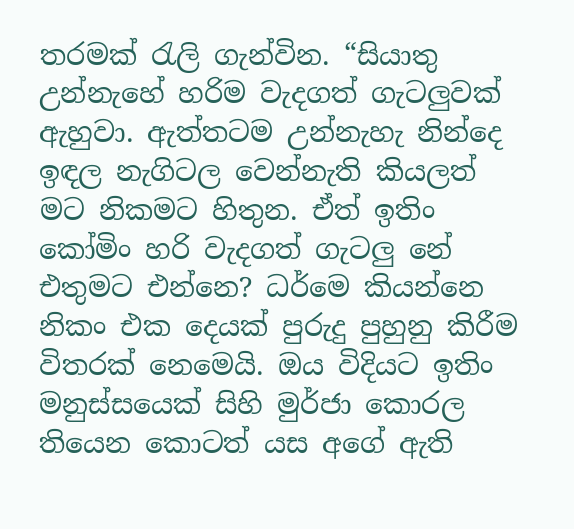තරමක් රැලි ගැන්වින. “සියාතු උන්නැහේ හරිම වැදගත් ගැටලුවක් ඇහුවා. ඇත්තටම උන්නැහැ නින්දෙ ඉඳල නැගිටල වෙන්නැති කියලත් මට නිකමට හිතුන. ඒත් ඉතිං කෝමිං හරි වැදගත් ගැටලු නේ එතුමට එන්නෙ? ධර්මෙ කියන්නෙ නිකං එක දෙයක් පුරුදු පුහුනු කිරීම විතරක් නෙමෙයි. ඔය විදියට ඉතිං මනුස්සයෙක් සිහි මුර්ජා කොරල තියෙන කොටත් යස අගේ ඇති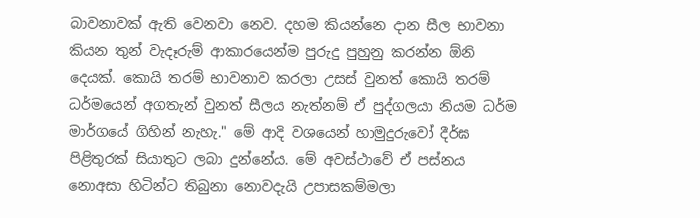බාවනාවක් ඇති වෙනවා නෙව. දහම කියන්නෙ දාන සීල භාවනා කියන තුන් වැදෑරුම් ආකාරයෙන්ම පුරුදු පුහුනු කරන්න ඕනි දෙයක්. කොයි තරම් භාවනාව කරලා උසස් වුනත් කොයි තරම් ධර්මයෙන් අගතැන් වුනත් සීලය නැත්නම් ඒ පුද්ගලයා නියම ධර්ම මාර්ගයේ ගිහින් නැහැ." මේ ආදි වශයෙන් හාමුදුරුවෝ දීර්ඝ පිළිතුරක් සියාතුට ලබා දුන්නේය. මේ අවස්ථාවේ ඒ පස්නය නොඅසා හිටින්ට තිබුනා නොවදැයි උපාසකම්මලා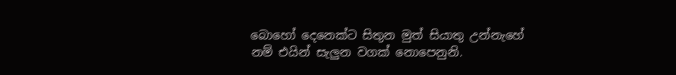බොහෝ දෙනෙක්ට සිතුන මුත් සියාතු උන්නැහේ නම් එයින් සැලුන වගක් නොපෙනුනි.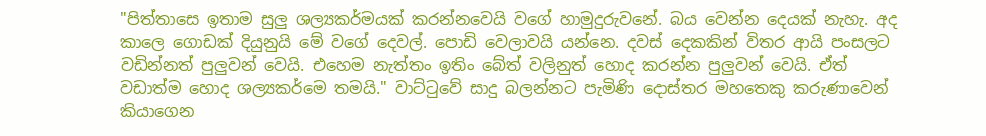"පිත්තාසෙ ඉතාම සුලු ශල්‍යකර්මයක් කරන්නවෙයි වගේ හාමුදුරුවනේ. බය වෙන්න දෙයක් නැහැ. අද කාලෙ ගොඩක් දියුනුයි මේ වගේ දෙවල්. පොඩි වෙලාවයි යන්නෙ. දවස් දෙකකින් විතර ආයි පංසලට වඩින්නත් පුලුවන් වෙයි. එහෙම නැත්තං ඉතිං බේත් වලිනුත් හොද කරන්න පුලුවන් වෙයි. ඒත් වඩාත්ම හොද ශල්‍යකර්මෙ තමයි." වාට්ටුවේ සාදු බලන්නට පැමිණි දොස්තර මහතෙකු කරුණාවෙන් කියාගෙන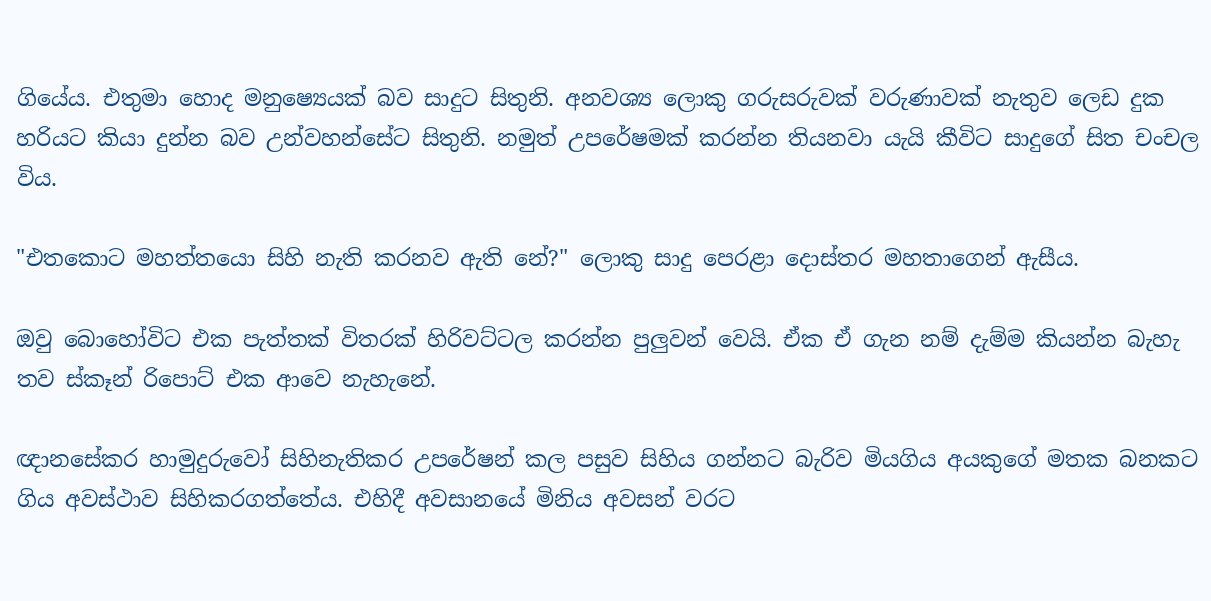ගියේය. එතුමා හොද මනුෂ්‍යෙයක් බව සාදුට සිතුනි. අනවශ්‍ය ලොකු ගරුසරුවක් වරුණාවක් නැතුව ලෙඩ දුක හරියට කියා දුන්න බව උන්වහන්සේට සිතුනි. නමුත් උපරේෂමක් කරන්න තියනවා යැයි කීවිට සාදුගේ සිත චංචල විය.

"එතකොට මහත්තයො සිහි නැති කරනව ඇති නේ?" ලොකු සාදු පෙරළා දොස්තර මහතාගෙන් ඇසීය.

ඔවු බොහෝවිට එක පැත්තක් විතරක් හිරිවට්ටල කරන්න පුලුවන් වෙයි. ඒක ඒ ගැන නම් දැම්ම කියන්න බැහැ තව ස්කෑන් රිපොට් එක ආවෙ නැහැනේ.

ඥානසේකර හාමුදුරුවෝ සිහිනැතිකර උපරේෂන් කල පසුව සිහිය ගන්නට බැරිව මියගිය අයකුගේ මතක බනකට ගිය අවස්ථාව සිහිකරගත්තේය. එහිදී අවසානයේ මිනිය අවසන් වරට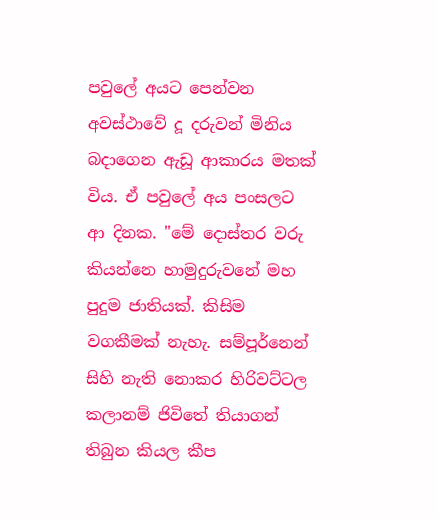පවුලේ අයට පෙන්වන අවස්ථාවේ දූ දරුවන් මිනිය බදාගෙන ඇඩූ ආකාරය මතක් විය. ඒ පවුලේ අය පංසලට ආ දිනක. "මේ දොස්තර වරු කියන්නෙ හාමුදුරුවනේ මහ පුදුම ජාතියක්. කිසිම වගකීමක් නැහැ. සම්පූර්නෙන් සිහි නැති නොකර හිරිවට්ටල කලානම් ජිවිතේ තියාගන් තිබුන කියල කීප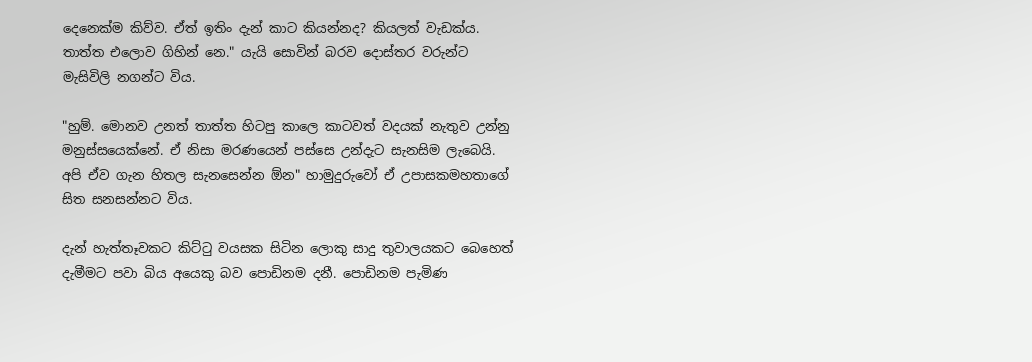දෙනෙක්ම කිව්ව. ඒත් ඉතිං දැන් කාට කියන්නද? කියලත් වැඩක්ය. තාත්ත එලොව ගිහින් නෙ." යැයි සොවින් බරව දොස්තර වරුන්ට මැසිවිලි නගන්ට විය.

"හුම්. මොනව උනත් තාත්ත හිටපු කාලෙ කාටවත් වදයක් නැතුව උන්නු මනුස්සයෙක්නේ. ඒ නිසා මරණයෙන් පස්සෙ උන්දැට සැනසිම ලැබෙයි. අපි ඒව ගැන හිතල සැනසෙන්න ඕන" හාමුදුරුවෝ ඒ උපාසකමහතාගේ සිත සනසන්නට විය.

දැන් හැත්තෑවකට කිට්ටු වයසක සිටින ලොකු සාදු තුවාලයකට බෙහෙත් දැමීමට පවා බිය අයෙකු බව පොඩිනම දනී. පොඩිනම පැමිණ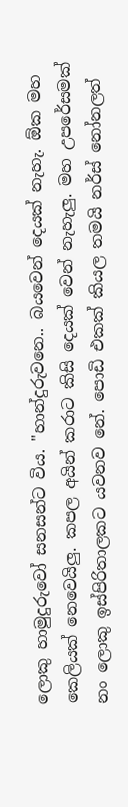ලොකු හාමුදුරුවෝ සනසන්ට විය. "හාන්දුරුවනෙ.. බයවෙන් දෙයක් නැහැ. ඕක මහ කෙලියක් නෙවෙයිලු. කපල අයින් කරාට කිසි දෙයක් වෙන් නැහැලු. මහ උපරේසමක් නං ලොකු ඉස්පිරිතාලකට යවනව නේ. පොඩි එකක් කියල තමයි නර්ස් නෝනලත්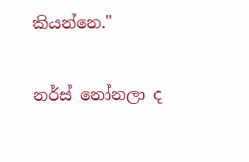කියන්නෙ."

නර්ස් නෝනලා ද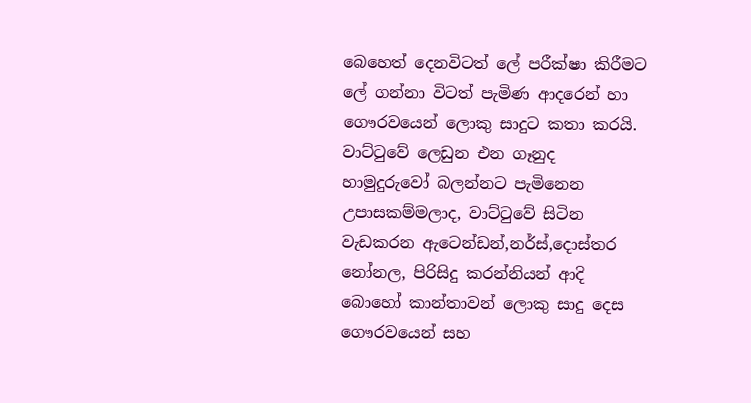බෙහෙත් දෙනවිටත් ලේ පරීක්ෂා කිරීමට ලේ ගන්නා විටත් පැමිණ ආදරෙන් හා ගෞරවයෙන් ලොකු සාදුට කතා කරයි. වාට්ටුවේ ලෙඩුන එන ගෑනුද හාමුදුරුවෝ බලන්නට පැමිනෙන උපාසකම්මලාද, වාට්ටුවේ සිටින වැඩකරන ඇටෙන්ඩන්,නර්ස්,දොස්තර නෝනල, පිරිසිදු කරන්නියන් ආදි බොහෝ කාන්තාවන් ලොකු සාදු දෙස ගෞරවයෙන් සහ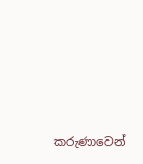කරුණාවෙන්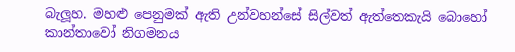බැලූහ. මහළු පෙනුමක් ඇති උන්වහන්සේ සිල්වත් ඇත්තෙකැයි බොහෝ කාන්තාවෝ නිගමනය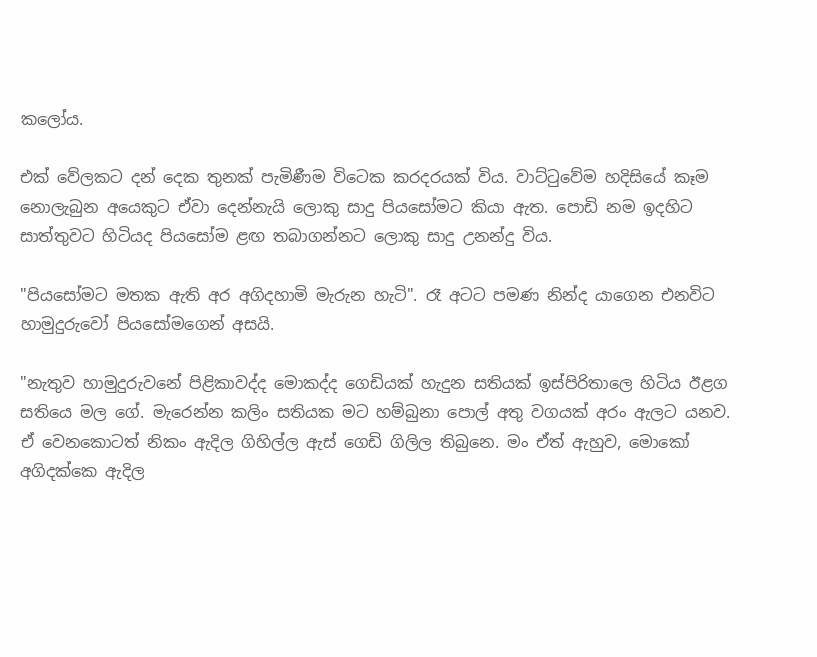කලෝය.

එක් වේලකට දන් දෙක තුනක් පැමිණීම විටෙක කරදරයක් විය. වාට්ටුවේම හදිසියේ කෑම නොලැබුන අයෙකුට ඒවා දෙන්නැයි ලොකු සාදු පියසෝමට කියා ඇත. පොඩි නම ඉදහිට සාත්තුවට හිටියද පියසෝම ළඟ තබාගන්නට ලොකු සාදු උනන්දු විය.

"පියසෝමට මතක ඇති අර අගිදහාමි මැරුන හැටි". රෑ අටට පමණ නින්ද යාගෙන එනවිට හාමුදුරුවෝ පියසෝමගෙන් අසයි.

"නැතුව හාමුදුරුවනේ පිළිකාවද්ද මොකද්ද ගෙඩියක් හැදුන සතියක් ඉස්පිරිතාලෙ හිටිය ඊළග සතියෙ මල ගේ. මැරෙන්න කලිං සතියක මට හම්බුනා පොල් අතු වගයක් අරං ඇලට යනව. ඒ වෙනකොටත් නිකං ඇදිල ගිහිල්ල ඇස් ගෙඩි ගිලිල තිබුනෙ. මං ඒත් ඇහුව, මොකෝ අගිදක්කෙ ඇදිල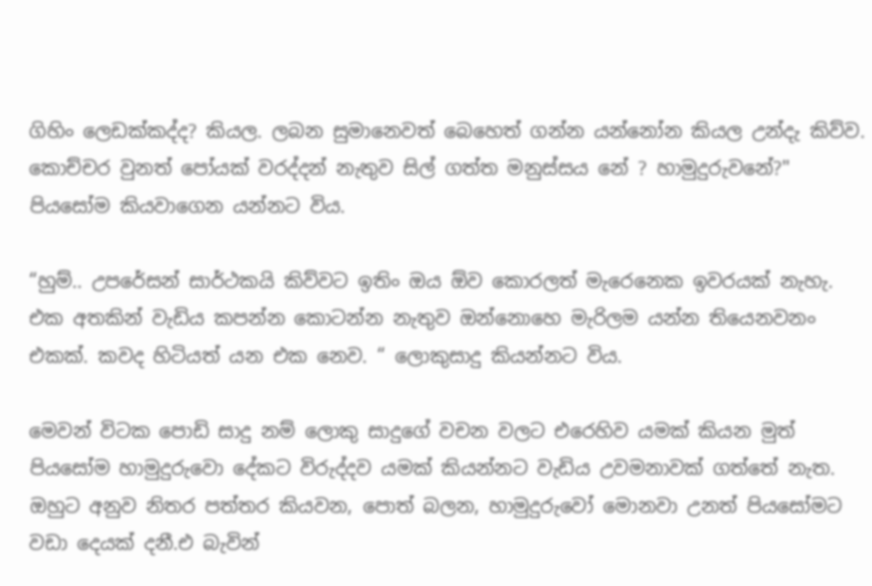ගිහිං ලෙඩක්කද්ද? කියල. ලබන සුමානෙවත් බෙහෙත් ගන්න යන්නෝන කියල උන්දැ කිව්ව. කොච්චර වුනත් පෝයක් වරද්දන් නැතුව සිල් ගත්ත මනුස්සය නේ ? හාමුදුරුවනේ?" පියසෝම කියවාගෙන යන්නට විය.

“හුම්.. උපරේසන් සාර්ථකයි කිව්වට ඉතිං ඔය ඕව කොරලත් මැරෙනෙක ඉවරයක් නැහැ. එක අතකින් වැඩිය කපන්න කොටන්න නැතුව ඔන්නොහෙ මැරිලම යන්න තියෙනවනං එකක්. කවද හිටියත් යන එක නෙව. “ ලොකුසාදු කියන්නට විය.

මෙවන් විටක පොඩි සාදු නම් ලොකු සාදුගේ වචන වලට එරෙහිව යමක් කියන මුත් පියසෝම හාමුදුරුවො දේකට විරුද්දව යමක් කියන්නට වැඩිය උවමනාවක් ගත්තේ නැත. ඔහුට අනුව නිතර පත්තර කියවන, පොත් බලන, හාමුදුරුවෝ මොනවා උනත් පියසෝමට වඩා දෙයක් දනී.එ බැවින්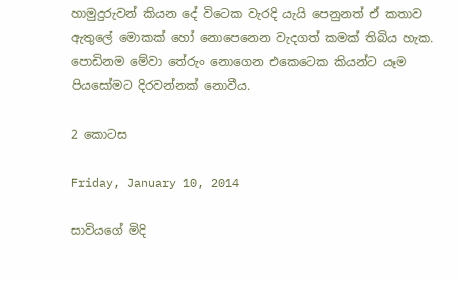හාමුදුරුවන් කියන දේ විටෙක වැරදි යැයි පෙනුනත් ඒ කතාව ඇතුලේ මොකක් හෝ නොපෙනෙන වැදගත් කමක් තිබිය හැක. පොඩිනම මේවා තේරුං නොගෙන එකෙටෙක කියන්ට යෑම පියසෝමට දිරවන්නක් නොවීය.

2 කොටස

Friday, January 10, 2014

සාවියගේ මිදි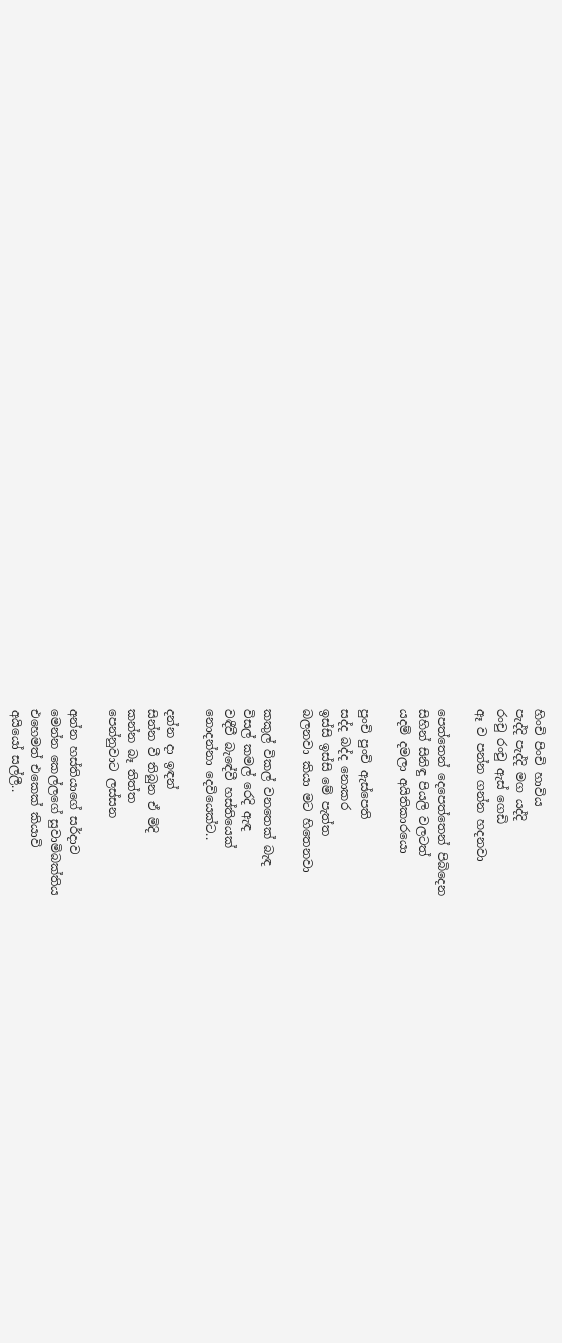හිංචි පිංචි හාවිය
පැද්දි පැද්දි මග යද්දි
රංචු රංචු ඇස් ගෙඩි
ඈ ව පන්න ගන්න හදනවා

පෙත්තෙන් දෙපෙත්තෙන් පිබිදෙන
සිහින් සිනිඳු පියලි වලටත්
යදම් දමලා අයිතිකාරයො

පුංචි පුංචි ඇස්පෙති
සද්ද බද්ද නොකර
ඉස්සි ඉස්සි මේ පැත්ත
බලනවා කියා මට හිතෙනවා

කකුල් විකල් වනතෙක් බැඳ
විසල් කමල් රෙදි ඇඳ
වඳීවී බැඳේවී හස්තියෙක්
නොදන්නා දෙවියෙක්ට..

දන්න දා ඉඳන්
සින්න වී තිබුන ඒ මිදි
කන්න බෑ තිත්ත
පෙන්නුවාට ලස්සන

අන්න හස්තියාගේ සර්දාව
මෙන්න කෙල්ලගේ සුවාමිබක්තිය
එහෙමත් එකෙක් කියාවි
අයියෝ සල්ලී..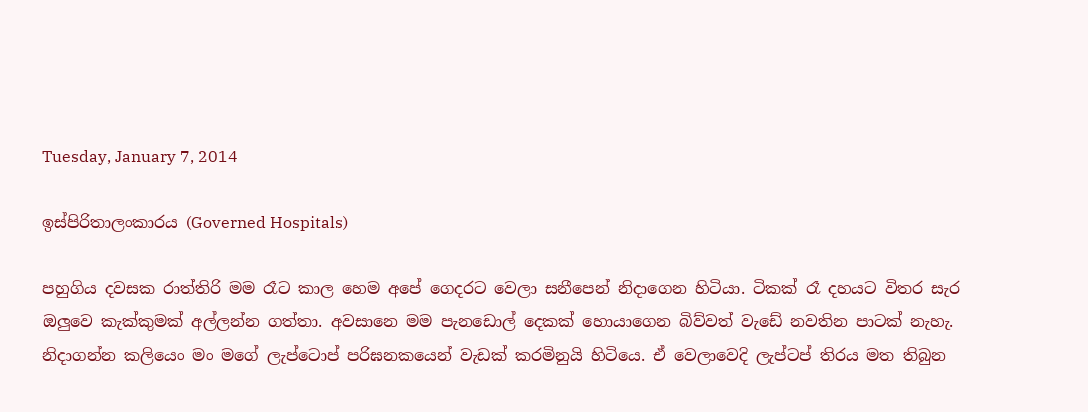Tuesday, January 7, 2014

ඉස්පිරිතාලංකාරය (Governed Hospitals)

පහුගිය දවසක රාත්තිරි මම රෑට කාල හෙම අපේ ගෙදරට වෙලා සනීපෙන් නිදාගෙන හිටියා. ටිකක් රෑ දහයට විතර සැර ඔලුවෙ කැක්කුමක් අල්ලන්න ගත්තා. අවසානෙ මම පැනඩොල් දෙකක් හොයාගෙන බිව්වත් වැඩේ නවතින පාටක් නැහැ. නිදාගන්න කලියෙං මං මගේ ලැප්ටොප් පරිඝනකයෙන් වැඩක් කරමිනුයි හිටියෙ. ඒ වෙලාවෙදි ලැප්ටප් තිරය මත තිබුන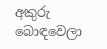අකුරු බොඳවෙලා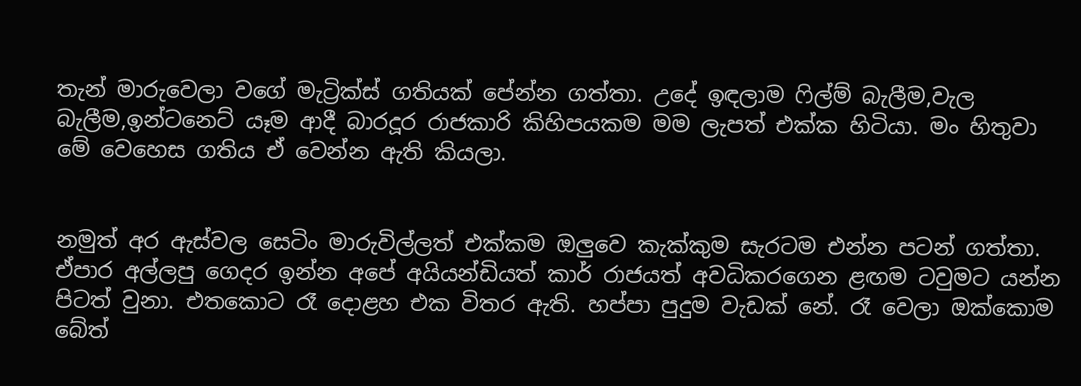තැන් මාරුවෙලා වගේ මැට්‍රික්ස් ගතියක් පේන්න ගත්තා. උදේ ඉඳලාම ෆිල්ම් බැලීම,වැල බැලීම,ඉන්ටනෙට් යෑම ආදී බාරදූර රාජකාරි කිහිපයකම මම ලැපත් එක්ක හිටියා. මං හිතුවා මේ වෙහෙස ගතිය ඒ වෙන්න ඇති කියලා.


නමුත් අර ඇස්වල සෙටිං මාරුවිල්ලත් එක්කම ඔලුවෙ කැක්කුම සැරටම එන්න පටන් ගත්තා. ඒපාර අල්ලපු ගෙදර ඉන්න අපේ අයියන්ඩියත් කාර් රාජයත් අවධිකරගෙන ළඟම ටවුමට යන්න පිටත් වුනා. එතකොට රෑ දොළහ එක විතර ඇති. හප්පා පුදුම වැඩක් නේ. රෑ වෙලා ඔක්කොම බේත්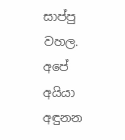සාප්පු වහල. අපේ අයියා අඳුනන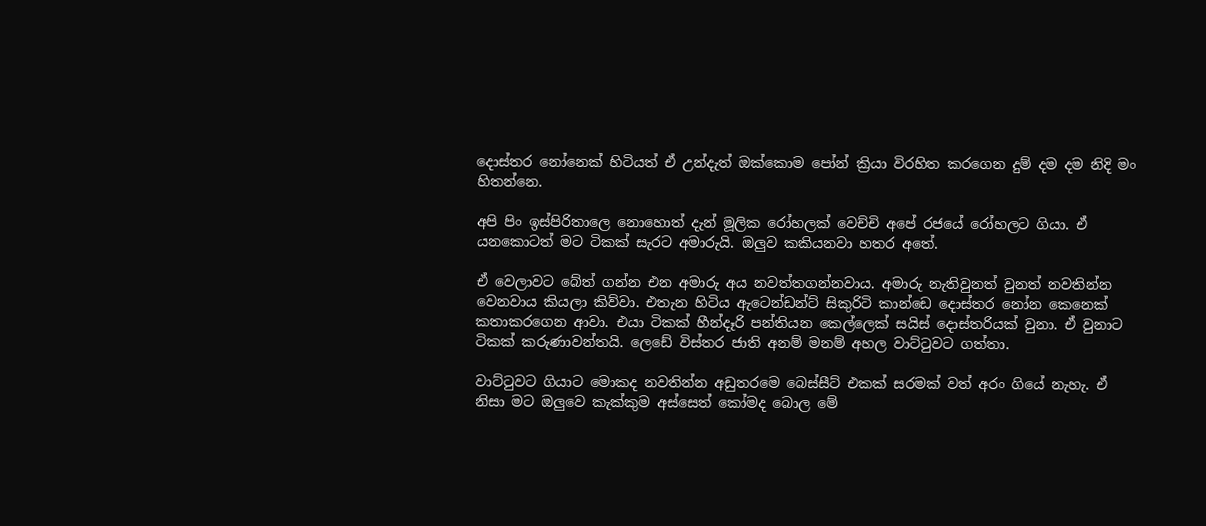දොස්තර නෝනෙක් හිටියත් ඒ උන්දැත් ඔක්කොම පෝන් ක්‍රියා විරහිත කරගෙන දුම් දම දම නිදි මං හිතන්නෙ.

අපි පිං ඉස්පිරිතාලෙ නොහොත් දැන් මූලික රෝහලක් වෙච්චි අපේ රජයේ රෝහලට ගියා. ඒ යනකොටත් මට ටිකක් සැරට අමාරුයි. ඔලුව කකියනවා හතර අතේ.

ඒ වෙලාවට බේත් ගන්න එන අමාරු අය නවත්තගන්නවාය. අමාරු නැතිවුනත් වුනත් නවතින්න වෙනවාය කියලා කිව්වා. එතැන හිටිය ඇටෙන්ඩන්ට් සිකුරිටි කාන්ඩෙ දොස්තර නෝන කෙනෙක් කතාකරගෙන ආවා. එයා ටිකක් හීන්දෑරි පන්තියන කෙල්ලෙක් සයිස් දොස්තරියක් වුනා. ඒ වුනාට ටිකක් කරුණාවන්තයි. ලෙඩේ විස්තර ජාති අනම් මනම් අහල වාට්ටුවට ගත්තා.

වාට්ටුවට ගියාට මොකද නවතින්න අඩුතරමෙ බෙස්සීට් එකක් සරමක් වත් අරං ගියේ නැහැ. ඒ නිසා මට ඔලුවෙ කැක්කුම අස්සෙත් කෝමද බොල මේ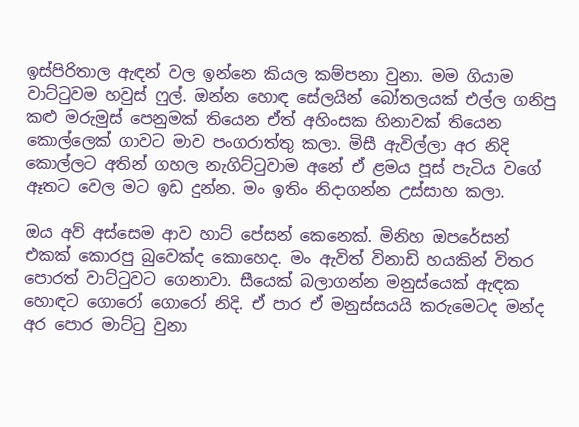ඉස්පිරිතාල ඇඳන් වල ඉන්නෙ කියල කම්පනා වුනා. මම ගියාම වාට්ටුවම හවුස් ෆුල්. ඔන්න හොඳ සේලයින් බෝතලයක් එල්ල ගනිපු කළු මරුමුස් පෙනුමක් තියෙන ඒත් අහිංසක හිනාවක් තියෙන කොල්ලෙක් ගාවට මාව පංගරාත්තු කලා. මිසී ඇවිල්ලා අර නිදි කොල්ලට අතින් ගහල නැගිට්ටුවාම අනේ ඒ ළමය පූස් පැටිය වගේ ඈතට වෙල මට ඉඩ දුන්න. මං ඉතිං නිදාගන්න උස්සාහ කලා.

ඔය අව් අස්සෙම ආව හාට් පේසන් කෙනෙක්. මිනිහ ඔපරේසන් එකක් කොරපු බුවෙක්ද කොහෙද. මං ඇවිත් විනාඩි හයකින් විතර පොරත් වාට්ටුවට ගෙනාවා. සීයෙක් බලාගන්න මනුස්යෙක් ඇඳක හොඳට ගොරෝ ගොරෝ නිදි. ඒ පාර ඒ මනුස්සයයි කරුමෙටද මන්ද අර පොර මාට්ටු වුනා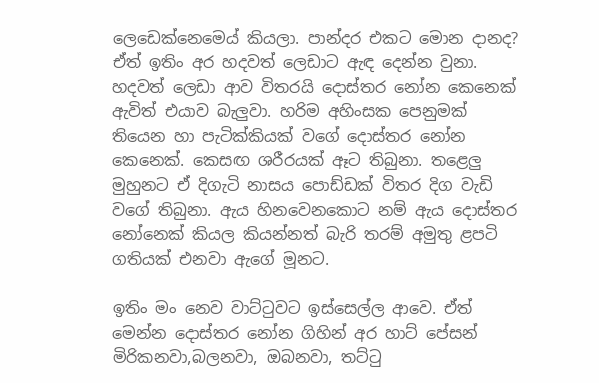ලෙඩෙක්නෙමෙය් කියලා. පාන්දර එකට මොන දානද? ඒත් ඉතිං අර හදවත් ලෙඩාට ඇඳ දෙන්න වුනා. හදවත් ලෙඩා ආව විතරයි දොස්තර නෝන කෙනෙක් ඇවිත් එයාව බැලුවා. හරිම අහිංසක පෙනුමක් තියෙන හා පැටික්කියක් වගේ දොස්තර නෝන කෙනෙක්. කෙසඟ ශරීරයක් ඈට තිබුනා. තළෙලු මුහුනට ඒ දිගැටි නාසය පොඩ්ඩක් විතර දිග වැඩි වගේ තිබුනා. ඇය හිනවෙනකොට නම් ඇය දොස්තර නෝනෙක් කියල කියන්නත් බැරි තරම් අමුතු ළපටි ගතියක් එනවා ඇගේ මූනට.

ඉතිං මං නෙව වාට්ටුවට ඉස්සෙල්ල ආවෙ. ඒත් මෙන්න දොස්තර නෝන ගිහින් අර හාට් පේසන් මිරිකනවා,බලනවා, ඔබනවා, තට්ටු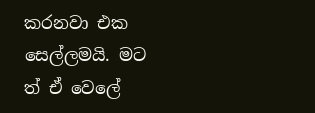කරනවා එක සෙල්ලමයි. මට ත් ඒ වෙලේ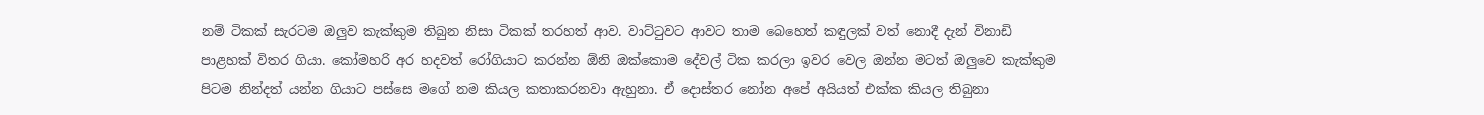නම් ටිකක් සැරටම ඔලුව කැක්කුම තිබුන නිසා ටිකක් තරහත් ආව. වාට්ටුවට ආවට තාම බෙහෙත් කඳුලක් වත් නොදී දැන් විනාඩි පාළහක් විතර ගියා. කෝමහරි අර හදවත් රෝගියාට කරන්න ඕනි ඔක්කොම දේවල් ටික කරලා ඉවර වෙල ඔන්න මටත් ඔලුවෙ කැක්කුම පිටම නින්දත් යන්න ගියාට පස්සෙ මගේ නම කියල කතාකරනවා ඇහුනා. ඒ දොස්තර නෝන අපේ අයියත් එක්ක කියල තිබුනා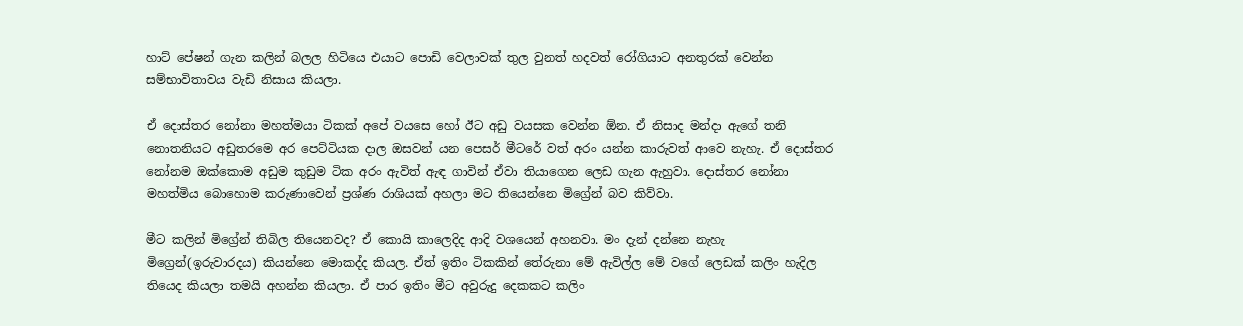හාට් පේෂන් ගැන කලින් බලල හිටියෙ එයාට පොඩි වෙලාවක් තුල වුනත් හදවත් රෝගියාට අනතුරක් වෙන්න සම්භාවිතාවය වැඩි නිසාය කියලා.

ඒ දොස්තර නෝනා මහත්මයා ටිකක් අපේ වයසෙ හෝ ඊට අඩු වයසක වෙන්න ඕන. ඒ නිසාද මන්දා ඇගේ තනි නොතනියට අඩුතරමෙ අර පෙට්ටියක දාල ඔසවන් යන පෙසර් මීටරේ වත් අරං යන්න කාරුවත් ආවෙ නැහැ. ඒ දොස්තර නෝනම ඔක්කොම අඩුම කුඩුම ටික අරං ඇවිත් ඇඳ ගාවින් ඒවා තියාගෙන ලෙඩ ගැන ඇහුවා. දොස්තර නෝනා මහත්මිය බොහොම කරුණාවෙන් ප්‍රශ්ණ රාශියක් අහලා මට තියෙන්නෙ මිග්‍රේන් බව කිව්වා.

මීට කලින් මිග්‍රේන් තිබිල තියෙනවද? ඒ කොයි කාලෙදිද ආදි වශයෙන් අහනවා. මං දැන් දන්නෙ නැහැ මිග්‍රෙන්(ඉරුවාරදය) කියන්නෙ මොකද්ද කියල. ඒත් ඉතිං ටිකකින් තේරුනා මේ ඇවිල්ල මේ වගේ ලෙඩක් කලිං හැදිල තියෙද කියලා තමයි අහන්න කියලා. ඒ පාර ඉතිං මීට අවුරුදු දෙකකට කලිං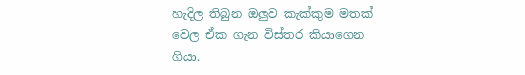හැදිල තිබුන ඔලුව කැක්කුම මතක් වෙල ඒක ගැන විස්තර කියාගෙන ගියා.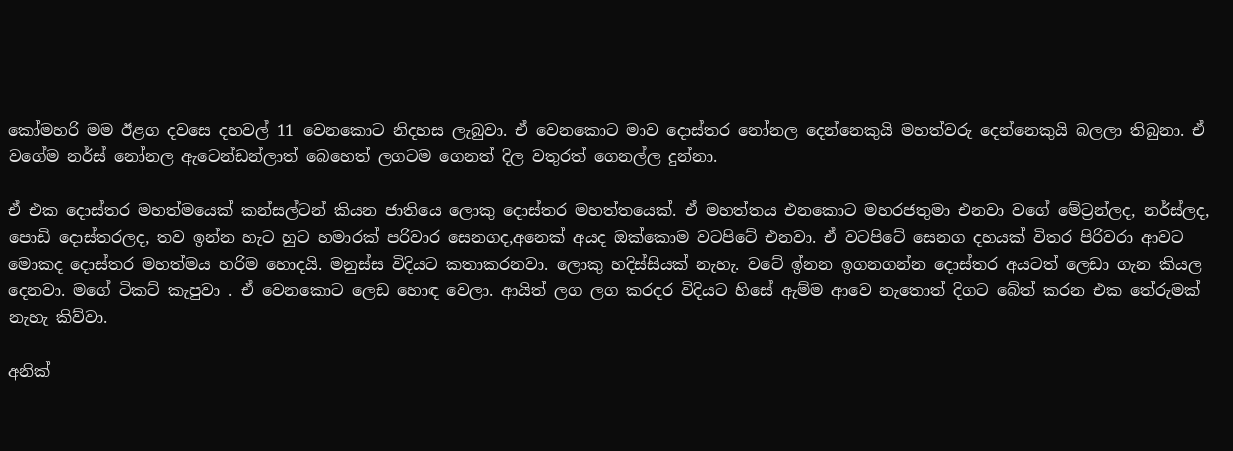කෝමහරි මම ඊළග දවසෙ දහවල් 11 වෙනකොට නිදහස ලැබුවා. ඒ වෙනකොට මාව දොස්තර නෝනල දෙන්නෙකුයි මහත්වරු දෙන්නෙකුයි බලලා තිබුනා. ඒ වගේම නර්ස් නෝනල ඇටෙන්ඩන්ලාත් බෙහෙත් ලගටම ගෙනත් දිල වතුරත් ගෙනල්ල දුන්නා.

ඒ එක දොස්තර මහත්මයෙක් කන්සල්ටන් කියන ජාතියෙ ලොකු දොස්තර මහත්තයෙක්. ඒ මහත්තය එනකොට මහරජතුමා එනවා වගේ මේට්‍රන්ලද, නර්ස්ලද, පොඩි දොස්තරලද, තව ඉන්න හැට හුට හමාරක් පරිවාර සෙනගද,අනෙක් අයද ඔක්කොම වටපිටේ එනවා. ඒ වටපිටේ සෙනග දහයක් විතර පිරිවරා ආවට මොකද දොස්තර මහත්මය හරිම හොදයි. මනුස්ස විදියට කතාකරනවා. ලොකු හදිස්සියක් නැහැ. වටේ ඉ්නන ඉගනගන්න දොස්තර අයටත් ලෙඩා ගැන කියල දෙනවා. මගේ ටිකට් කැපුවා . ඒ වෙනකොට ලෙඩ හොඳ වෙලා. ආයිත් ලග ලග කරදර විදියට හිසේ ඇම්ම ආවෙ නැතොත් දිගට බේත් කරන එක තේරුමක් නැහැ කිව්වා.

අනික්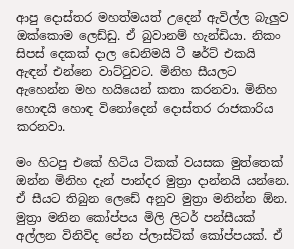ආපු දොස්තර මහත්මයත් උදෙන් ඇවිල්ල බැලුව ඔක්කොම ලෙඩ්ඩු. ඒ බුවානම් හැන්ඩියා. නිකං සිපස් දෙකක් දාල ඩෙනිමයි ටී ෂර්ට් එකයි ඇඳන් එන්නෙ වාට්ටුවට. මිනිහ සීයලට ඇහෙන්න මහ හයියෙන් කතා කරනවා. මිනිහ හොඳයි හොඳ විනෝදෙන් දොස්තර රාජකාරිය කරනවා.

මං හිටපු එකේ හිටිය ටිකක් වයසක මුත්තෙක් ඔන්න මිනිහ දැන් පාන්දර මුත්‍රා දාන්නයි යන්නෙ. ඒ සීයට තිබුන ලෙඩේ අනුව මුත්‍රා මනින්න ඕන. මුත්‍රා මනින කෝප්පය මිලි ලිටර් පන්සීයක් අල්ලන විනිවිද පේන ප්ලාස්ටික් කෝප්පයක්. ඒ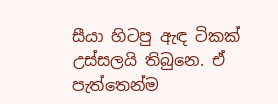සීයා හිටපු ඇඳ ටිකක් උස්සලයි තිබුනෙ. ඒ පැත්තෙන්ම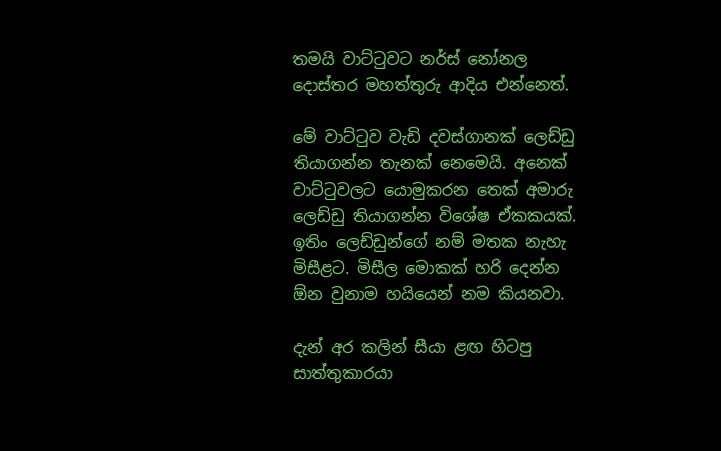තමයි වාට්ටුවට නර්ස් නෝනල දොස්තර මහත්තුරු ආදිය එන්නෙත්.

මේ වාට්ටුව වැඩි දවස්ගානක් ලෙඩ්ඩු තියාගන්න තැනක් නෙමෙයි. අනෙක් වාට්ටුවලට යොමුකරන තෙක් අමාරු ලෙඩ්ඩු තියාගන්න විශේෂ ඒකකයක්. ඉතිං ලෙඩ්ඩුන්ගේ නම් මතක නැහැ මිසීළට. මිසීල මොකක් හරි දෙන්න ඕන වුනාම හයියෙන් නම කියනවා.

දැන් අර කලින් සීයා ළඟ හිටපු සාත්තුකාරයා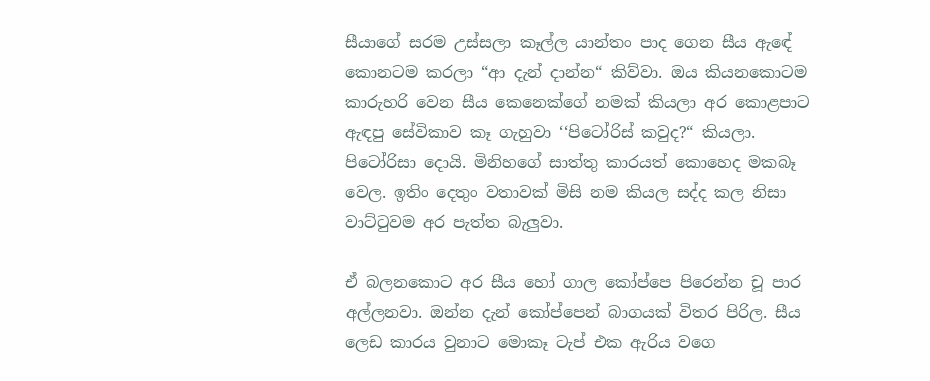සීයාගේ සරම උස්සලා කෑල්ල යාන්තං පාද ගෙන සීය ඇඳේ කොනටම කරලා “ආ දැන් දාන්න“ කිව්වා. ඔය කියනකොටම කාරුහරි වෙන සීය කෙනෙක්ගේ නමක් කියලා අර කොළපාට ඇඳපු සේවිකාව කෑ ගැහුවා ‘‘පිටෝරිස් කවුද?“ කියලා. පිටෝරිසා දොයි. මිනිහගේ සාත්තු කාරයත් කොහෙද මකබෑ වෙල. ඉතිං දෙතුං වතාවක් මිසි නම කියල සද්ද කල නිසා වාට්ටුවම අර පැත්ත බැලුවා.

ඒ බලනකොට අර සීය හෝ ගාල කෝප්පෙ පිරෙන්න චූ පාර අල්ලනවා. ඔන්න දැන් කෝප්පෙන් බාගයක් විතර පිරිල. සීය ලෙඩ කාරය වුනාට මොකෑ ටැප් එක ඇරිය වගෙ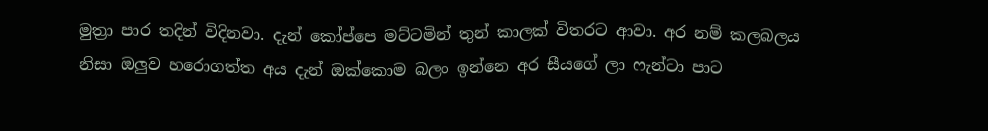මුත්‍රා පාර තදින් විදිනවා. දැන් කෝප්පෙ මට්ටමින් තුන් කාලක් විතරට ආවා. අර නම් කලබලය නිසා ඔලුව හරොගත්ත අය දැන් ඔක්කොම බලං ඉන්නෙ අර සීයගේ ලා ෆැන්ටා පාට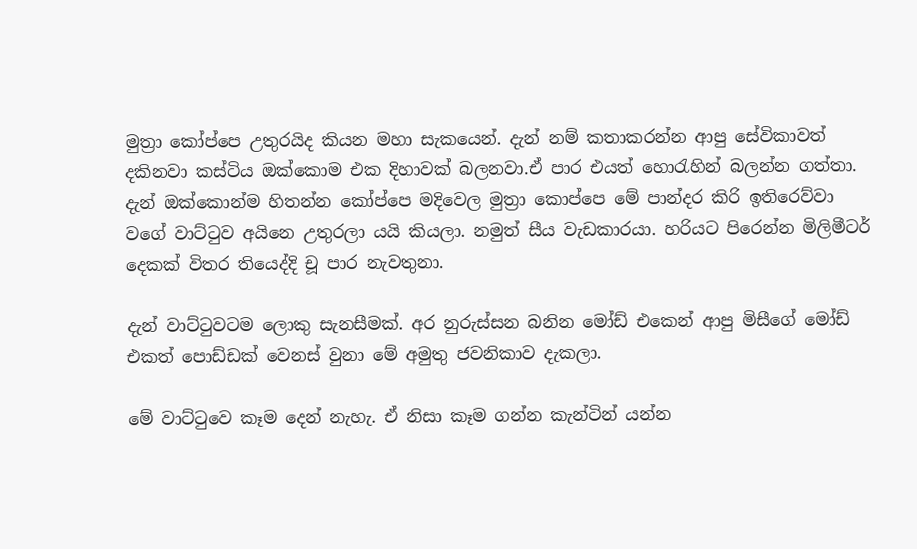මුත්‍රා කෝප්පෙ උතුරයිද කියන මහා සැකයෙන්. දැන් නම් කතාකරන්න ආපු සේවිකාවත් දකිනවා කස්ටිය ඔක්කොම එක දිහාවක් බලනවා.ඒ පාර එයත් හොරැහින් බලන්න ගත්තා. දැන් ඔක්කොන්ම හිතන්න කෝප්පෙ මදිවෙල මුත්‍රා කොප්පෙ මේ පාන්දර කිරි ඉතිරෙව්වා වගේ වාට්ටුව අයිනෙ උතුරලා යයි කියලා. නමුත් සීය වැඩකාරයා. හරියට පිරෙන්න මිලිමීටර් දෙකක් විතර තියෙද්දි චූ පාර නැවතුනා.

දැන් වාට්ටුවටම ලොකු සැනසීමක්. අර නුරුස්සන බනින මෝඩ් එකෙන් ආපු මිසීගේ මෝඩ් එකත් පොඩ්ඩක් වෙනස් වුනා මේ අමුතු ජවනිකාව දැකලා.

මේ වාට්ටුවෙ කෑම දෙන් නැහැ. ඒ නිසා කෑම ගන්න කැන්ටින් යන්න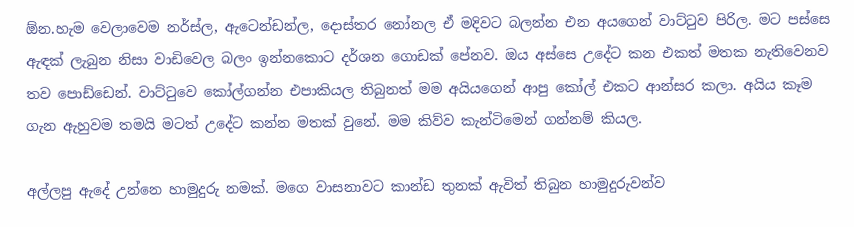ඕන.හැම වෙලාවෙම නර්ස්ල, ඇටෙන්ඩන්ල, දොස්තර නෝනල ඒ මදිවට බලන්න එන අයගෙන් වාට්ටුව පිරිල. මට පස්සෙ ඇඳක් ලැබුන නිසා වාඩිවෙල බලං ඉන්නකොට දර්ශන ගොඩක් පේනව. ඔය අස්සෙ උදේට කන එකත් මතක නැතිවෙනව තව පොඩ්ඩෙන්. වාට්ටුවෙ කෝල්ගන්න එපාකියල තිබුනත් මම අයියගෙන් ආපු කෝල් එකට ආන්සර කලා. අයිය කෑම ගැන ඇහුවම තමයි මටත් උදේට කන්න මතක් වුනේ. මම කිව්ව කැන්ටිමෙන් ගන්නම් කියල.

අල්ලපු ඇදේ උන්නෙ හාමුදුරු නමක්. මගෙ වාසනාවට කාන්ඩ තුනක් ඇවිත් තිබුන හාමුදුරුවන්ව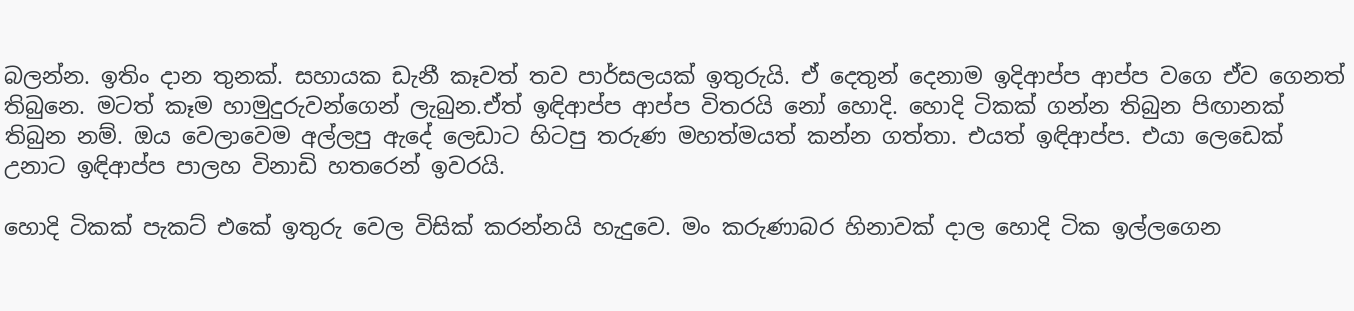බලන්න. ඉතිං දාන තුනක්. සහායක ඩැනී කෑවත් තව පාර්සලයක් ඉතුරුයි. ඒ දෙතුන් දෙනාම ඉදිආප්ප ආප්ප වගෙ ඒව ගෙනත් තිබුනෙ. මටත් කෑම හාමුදුරුවන්ගෙන් ලැබුන.ඒත් ඉඳිආප්ප ආප්ප විතරයි නෝ හොදි. හොදි ටිකක් ගන්න තිබුන පිඟානක් තිබුන නම්. ඔය වෙලාවෙම අල්ලපු ඇදේ ලෙඩාට හිටපු තරුණ මහත්මයත් කන්න ගත්තා. එයත් ඉඳිආප්ප. එයා ලෙඩෙක් උනාට ඉඳිආප්ප පාලහ විනාඩි හතරෙන් ඉවරයි.

හොදි ටිකක් පැකට් එකේ ඉතුරු වෙල විසික් කරන්නයි හැදුවෙ. මං කරුණාබර හිනාවක් දාල හොදි ටික ඉල්ලගෙන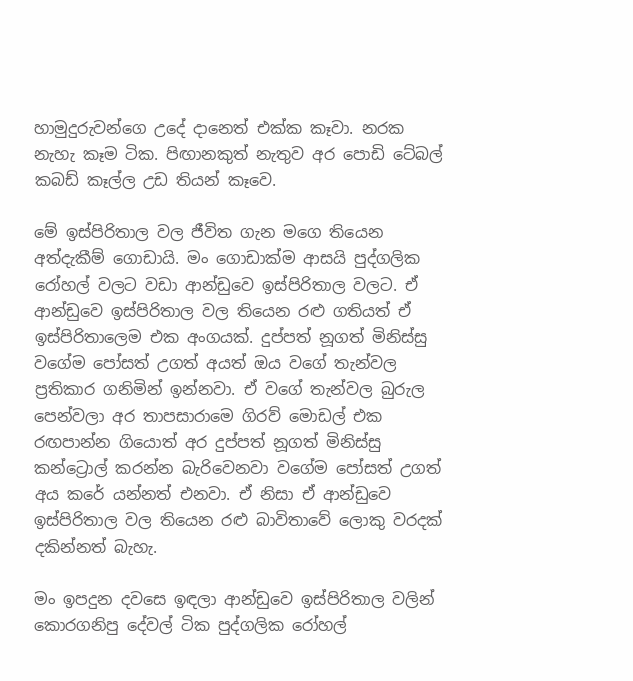හාමුදුරුවන්ගෙ උදේ දානෙත් එක්ක කෑවා. නරක නැහැ කෑම ටික. පිඟානකුත් නැතුව අර පොඩි ටේබල් කබඩ් කෑල්ල උඩ තියන් කෑවෙ.

මේ ඉස්පිරිතාල වල ජීවිත ගැන මගෙ තියෙන අත්දැකීම් ගොඩායි. මං ගොඩාක්ම ආසයි පුද්ගලික රෝහල් වලට වඩා ආන්ඩුවෙ ඉස්පිරිතාල වලට. ඒ ආන්ඩුවෙ ඉස්පිරිතාල වල තියෙන රළු ගතියත් ඒ ඉස්පිරිතාලෙම එක අංගයක්. දුප්පත් නූගත් මිනිස්සු වගේම පෝසත් උගත් අයත් ඔය වගේ තැන්වල ප්‍රතිකාර ගනිමින් ඉන්නවා. ඒ වගේ තැන්වල බුරුල පෙන්වලා අර තාපසාරාමෙ ගිරව් මොඩල් එක රඟපාන්න ගියොත් අර දුප්පත් නූගත් මිනිස්සු කන්ට්‍රොල් කරන්න බැරිවෙනවා වගේම පෝසත් උගත් අය කරේ යන්නත් එනවා. ඒ නිසා ඒ ආන්ඩුවෙ ඉස්පිරිතාල වල තියෙන රළු බාවිතාවේ ලොකු වරදක් දකින්නත් බැහැ.

මං ඉපදුන දවසෙ ඉඳලා ආන්ඩුවෙ ඉස්පිරිතාල වලින් කොරගනිපු දේවල් ටික පුද්ගලික රෝහල්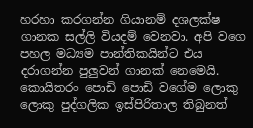හරහා කරගන්න ගියානම් දශලක්ෂ ගානක සල්ලි වියදම් වෙනවා. අපි වගෙ පහල මධ්‍යම පාන්තිකයින්ට එය දරාගන්න පුලුවන් ගානක් නෙමෙයි. කොයිතරං පොඩි පොඩි වගේම ලොකු ලොකු පුද්ගලික ඉස්පිරිතාල තිබුනත්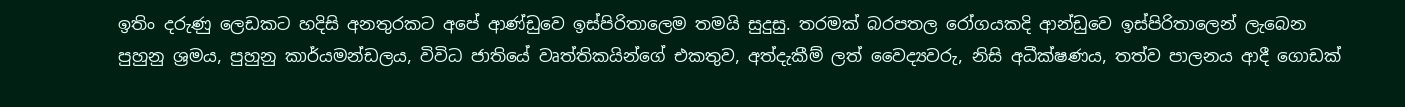ඉතිං දරුණු ලෙඩකට හදිසි අනතුරකට අපේ ආණ්ඩුවෙ ඉස්පිරිතාලෙම තමයි සුදුසු. තරමක් බරපතල රෝගයකදි ආන්ඩුවෙ ඉස්පිරිතාලෙන් ලැබෙන පුහුනු ශ්‍රමය, පුහුනු කාර්යමන්ඩලය, විවිධ ජාතියේ වෘත්තිකයින්ගේ එකතුව, අත්දැකීම් ලත් වෛද්‍යවරු, නිසි අධීක්ෂණය, තත්ව පාලනය ආදී ගොඩක්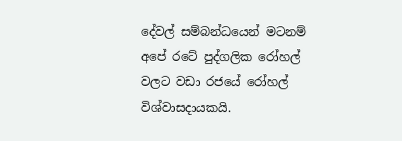දේවල් සම්බන්ධයෙන් මටනම් අපේ රටේ පුද්ගලික රෝහල් වලට වඩා රජයේ රෝහල් විශ්වාසදායකයි.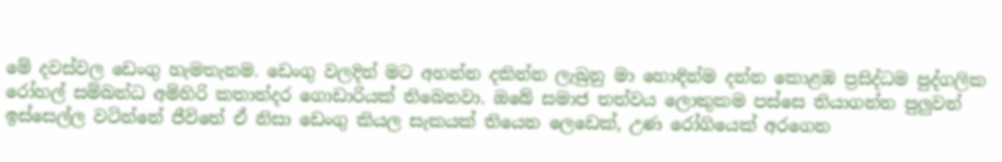මේ දවස්වල ඩෙංගු හැමතැනම. ඩෙංගු වලදිත් මට අහන්න දකින්න ලැබුනු මා හොඳින්ම දන්න කොළඹ ප්‍රසිද්ධම පුද්ගලික රෝහල් සම්බන්ධ අමිහිරි කතාන්දර ගොඩාරියක් තිබෙනවා. ඔබේ සමාජ තත්වය ලොකුකම පස්සෙ තියාගන්න පුලුවන් ඉස්සෙල්ල වටින්නේ ජීවිතේ ඒ නිසා ඩෙංගු කියල සැකයක් තියෙන ලෙඩෙක්, උණ රෝගියෙක් අරගෙන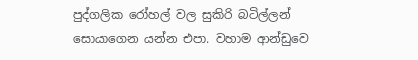පුද්ගලික රෝහල් වල සුකිරි බටිල්ලන් සොයාගෙන යන්න එපා. වහාම ආන්ඩුවෙ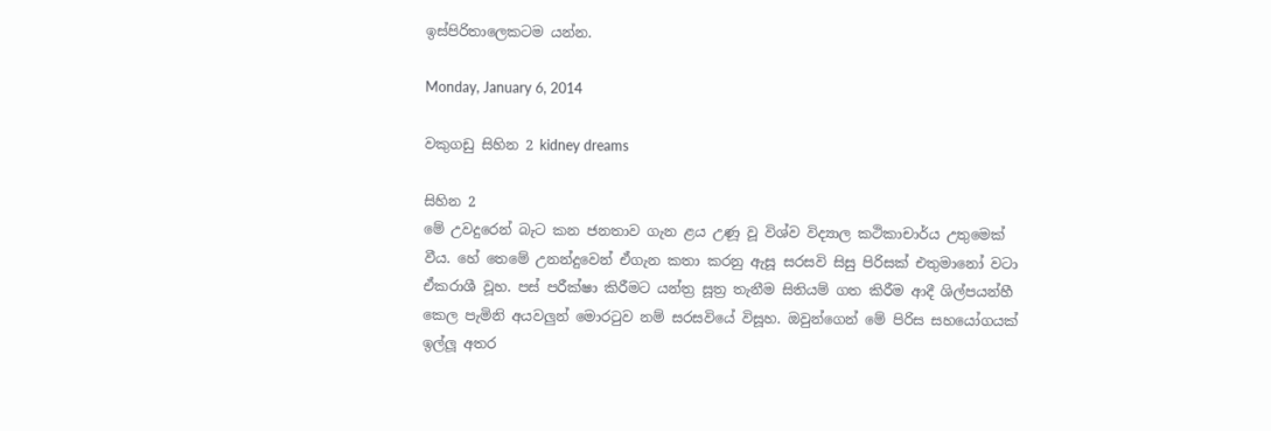ඉස්පිරිතාලෙකටම යන්න.

Monday, January 6, 2014

වකුගඩු සිහින 2 kidney dreams

සිහින 2
මේ උවදුරෙන් බැට කන ජනතාව ගැන ළය උණූ වූ විශ්ව විද්‍යාල කථිකාචාර්ය උතුමෙක් වීය. හේ තෙමේ උනන්දුවෙන් ඒගැන කතා කරනු ඇසූ සරසවි සිසු පිරිසක් එතුමානෝ වටා ඒකරාශී වූහ. පස් පරීක්ෂා කිරීමට යන්ත්‍ර සූත්‍ර තැනීම සිතියම් ගත කිරීම ආදී ශිල්පයන්හී කෙල පැමිනි අයවලුන් මොරටුව නම් සරසවියේ විසූහ. ඔවුන්ගෙන් මේ පිරිස සහයෝගයක් ඉල්ලූ අතර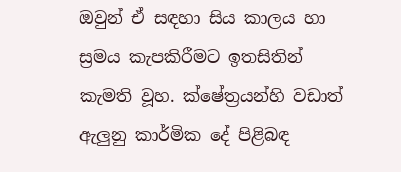ඔවුන් ඒ සඳහා සිය කාලය හා ස්‍රමය කැපකිරීමට ඉතසිතින් කැමති වූහ. ක්ෂේත්‍රයන්හි වඩාත් ඇලුනු කාර්මික දේ පිළිබඳ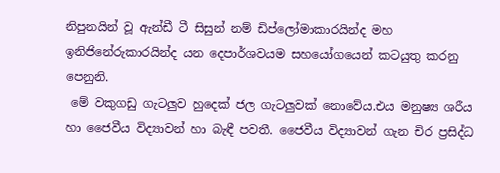නිපුනයින් වූ ඇන්ඩී ටී සිසුන් නම් ඩිප්ලෝමාකාරයින්ද මහ ඉනිජිනේරුකාරයින්ද යන දෙපාර්ශවයම සහයෝගයෙන් කටයුතු කරනු පෙනුනි.
 මේ වකුගඩු ගැටලුව හුදෙක් ජල ගැටලුවක් නොවේය.එය මනුෂ්‍ය ශරීය හා ජෛවීය විද්‍යාවන් හා බැඳී පවතී. ජෛවීය විද්‍යාවන් ගැන චිර ප්‍රසිද්ධ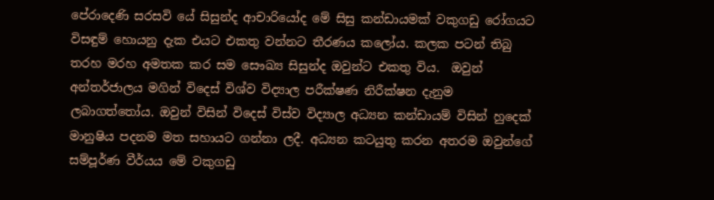පේරාදෙණි සරසවි යේ සිසුන්ද ආචාරියෝද මේ සිසු කන්ඩායමක් වකුගඩු රෝගයට විසඳුම් හොයනු දැක එයට එකතු වන්නට තීරණය කලෝය. කලක පටන් තිබු තරහ මරහ අමතක කර සම සෞඛ්‍ය සිසුන්ද ඔවුන්ට එකතු විය.  ඔවුන් අන්තර්ජාලය මගින් විදෙස් විශ්ව විද්‍යාල පරීක්ෂණ නිරීක්ෂන දැනුම ලබාගත්තෝය. ඔවුන් විසින් විදෙස් විස්ව විද්‍යාල අධ්‍යන කන්ඩායම් විසින් හුදෙක් මානුෂිය පදනම මත සහායට ගන්නා ලදී. අධ්‍යන කටයුතු කරන අතරම ඔවුන්ගේ සම්පූර්ණ වීර්යය මේ වකුගඩු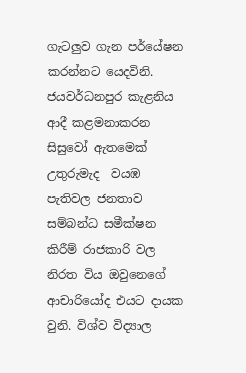ගැටලුව ගැන පර්යේෂන කරන්නට යෙදවිනි.
ජයවර්ධනපුර කැළනිය ආදී කළමනාකරන සිසුවෝ ඇතමෙක් උතුරුමැද  වයඹ පැතිවල ජනතාව සම්බන්ධ සමීක්ෂන කිරීම් රාජකාරි වල නිරත විය ඔවුනෙගේ ආචාරියෝද එයට දායක වුනි. විශ්ව විද්‍යාල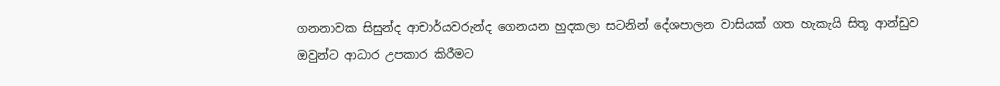ගනනාවක සිසුන්ද ආචාර්යවරුන්ද ගෙනයන හුදකලා සටනින් දේශපාලන වාසියක් ගත හැකැයි සිතූ ආන්ඩුව ඔවුන්ට ආධාර උපකාර කිරීමට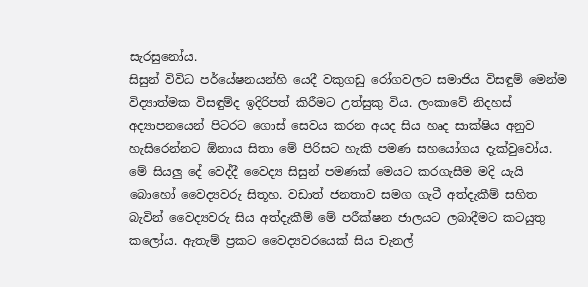සැරසුනෝය.
සිසුන් විවිධ පර්යේෂනයන්හි යෙදී වකුගඩු රෝගවලට සමාජිය විසඳුම් මෙන්ම විද්‍යාත්මක විසඳුම්ද ඉදිරිපත් කිරීමට උත්සුකු විය. ලංකාවේ නිදහස් අද්‍යාපනයෙන් පිටරට ගොස් සෙවය කරන අයද සිය හෘද සාක්ෂිය අනුව හැසිරෙන්නට ඕනාය සිතා මේ පිරිසට හැකි පමණ සහයෝගය දැක්වුවෝය. මේ සියලු දේ වෙද්දී වෛද්‍ය සිසුන් පමණක් මෙයට කරගැසීම මදි යැයි බොහෝ වෛද්‍යවරු සිතූහ. වඩාත් ජනතාව සමග ගැටී අත්දැකීම් සහිත බැවින් වෛද්‍යවරු සිය අත්දැකීම් මේ පරීක්ෂන ජාලයට ලබාදීමට කටයුතු කලෝය. ඇතැම් ප්‍රකට වෛද්‍යවරයෙක් සිය චැනල්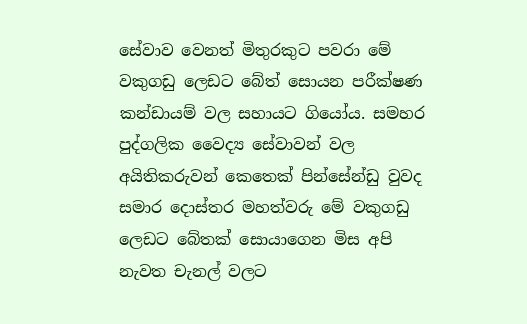සේවාව වෙනත් මිතුරකුට පවරා මේ වකුගඩු ලෙඩට බේත් සොයන පරීක්ෂණ කන්ඩායම් වල සහායට ගියෝය. සමහර පුද්ගලික වෛද්‍ය සේවාවන් වල අයිතිකරුවන් කෙතෙක් පින්සේන්ඩු වුවද සමාර දොස්තර මහත්වරු මේ වකුගඩු ලෙඩට බේතක් සොයාගෙන මිස අපි නැවත චැනල් වලට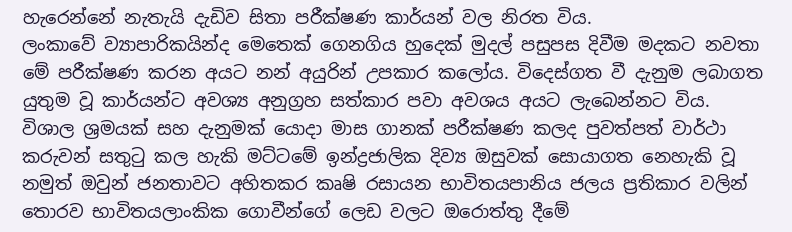හැරෙන්නේ නැතැයි දැඩිව සිතා පරීක්ෂණ කාර්යන් වල නිරත විය.
ලංකාවේ ව්‍යාපාරිකයින්ද මෙතෙක් ගෙනගිය හුදෙක් මුදල් පසුපස දිවීම මදකට නවතා මේ පරීක්ෂණ කරන අයට නන් අයුරින් උපකාර කලෝය. විදෙස්ගත වී දැනුම ලබාගත යුතුම වූ කාර්යන්ට අවශ්‍ය අනුග්‍රහ සත්කාර පවා අවශය අයට ලැබෙන්නට විය.
විශාල ශ්‍රමයක් සහ දැනුමක් යොදා මාස ගානක් පරීක්ෂණ කලද පුවත්පත් වාර්ථා කරුවන් සතුටු කල හැකි මට්ටමේ ඉන්ද්‍රජාලික දිව්‍ය ඔසුවක් සොයාගත නෙහැකි වූ නමුත් ඔවුන් ජනතාවට අහිතකර කෘෂි රසායන භාවිතයපානිය ජලය ප්‍රතිකාර වලින් තොරව භාවිතයලාංකික ගොවීන්ගේ ලෙඩ වලට ඔරොත්තු දීමේ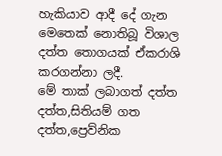හැකියාව ආදී දේ ගැන මෙතෙක් නොතිබූ විශාල දත්ත තොගයක් ඒකරාශි කරගන්නා ලදී.
මේ තාක් ලබාගත් දත්ත  දත්ත,සිතියම් ගත දත්ත,ප්‍රෙව්නික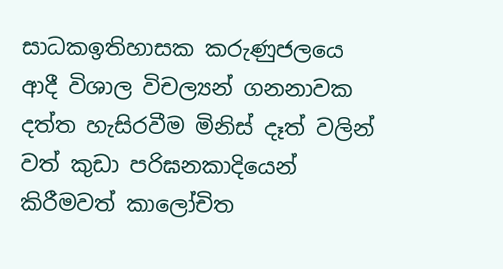සාධකඉතිහාසක කරුණුජලයෙ ආදී විශාල විචල්‍යන් ගනනාවක දත්ත හැසිරවීම මිනිස් දෑත් වලින් වත් කුඩා පරිඝනකාදියෙන් කිරීමවත් කාලෝචිත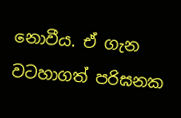නොවීය. ඒ ගැන වටහාගත් පරිඝනක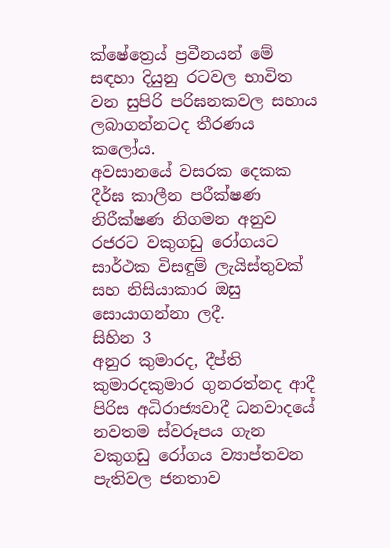ක්ෂේත්‍රෙය් ප්‍රවීනයන් මේ සඳහා දියුනු රටවල භාවිත වන සුපිරි පරිඝනකවල සහාය ලබාගන්නටද තීරණය කලෝය.
අවසානයේ වසරක දෙකක දීර්ඝ කාලීන පරීක්ෂණ නිරීක්ෂණ නිගමන අනුව රජරට වකුගඩු රෝගයට සාර්ථක විසඳුම් ලැයිස්තුවක් සහ නිසියාකාර ඔසු සොයාගන්නා ලදී.
සිහින 3
අනුර කුමාරද, දීප්ති කුමාරදකුමාර ගුනරත්නද ආදී පිරිස අධිරාජ්‍යවාදී ධනවාදයේ නවතම ස්වරූපය ගැන වකුගඩු රෝගය ව්‍යාප්තවන පැතිවල ජනතාව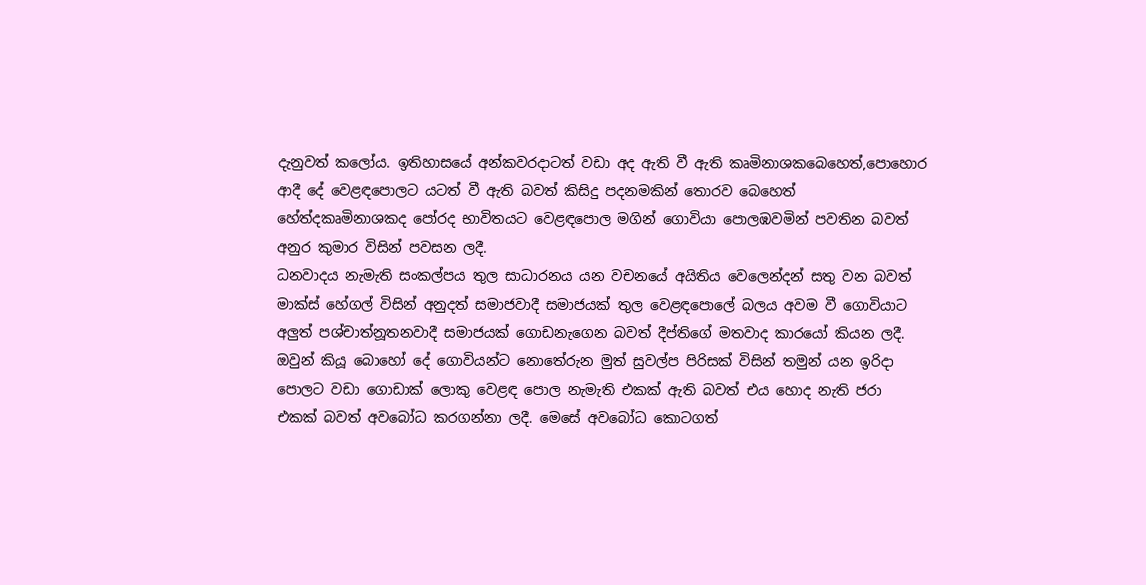දැනුවත් කලෝය. ඉතිහාසයේ අන්කවරදාටත් වඩා අද ඇති වී ඇති කෘමිනාශකබෙහෙත්,පොහොර ආදී දේ වෙළඳපොලට යටත් වී ඇති බවත් කිසිදු පදනමකින් තොරව බෙහෙත් හේත්දකෘමිනාශකද පෝරද භාවිතයට වෙළඳපොල මගින් ගොවියා පොලඹවමින් පවතින බවත් අනුර කුමාර විසින් පවසන ලදී.
ධනවාදය නැමැති සංකල්පය තුල සාධාරනය යන වචනයේ අයිතිය වෙලෙන්දන් සතු වන බවත් මාක්ස් හේගල් විසින් අනුදත් සමාජවාදී සමාජයක් තුල වෙළඳපොලේ බලය අවම වී ගොවියාට අලුත් පශ්චාත්නූතනවාදී සමාජයක් ගොඩනැගෙන බවත් දීප්තිගේ මතවාද කාරයෝ කියන ලදී.
ඔවුන් කියූ බොහෝ දේ ගොවියන්ට නොතේරුන මුත් සුවල්ප පිරිසක් විසින් තමුන් යන ඉරිදා පොලට වඩා ගොඩාක් ලොකු වෙළඳ පොල නැමැති එකක් ඇති බවත් එය හොද නැති ජරා එකක් බවත් අවබෝධ කරගන්නා ලදී. මෙසේ අවබෝධ කොටගත්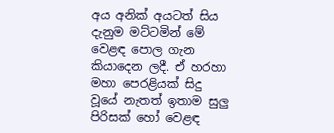අය අනික් අයටත් සිය දැනුම මට්ටමින් මේ වෙළඳ පොල ගැන කියාදෙන ලදී. ඒ හරහා මහා පෙරළියක් සිදු වූයේ නැතත් ඉතාම සුලු පිරිසක් හෝ වෙළඳ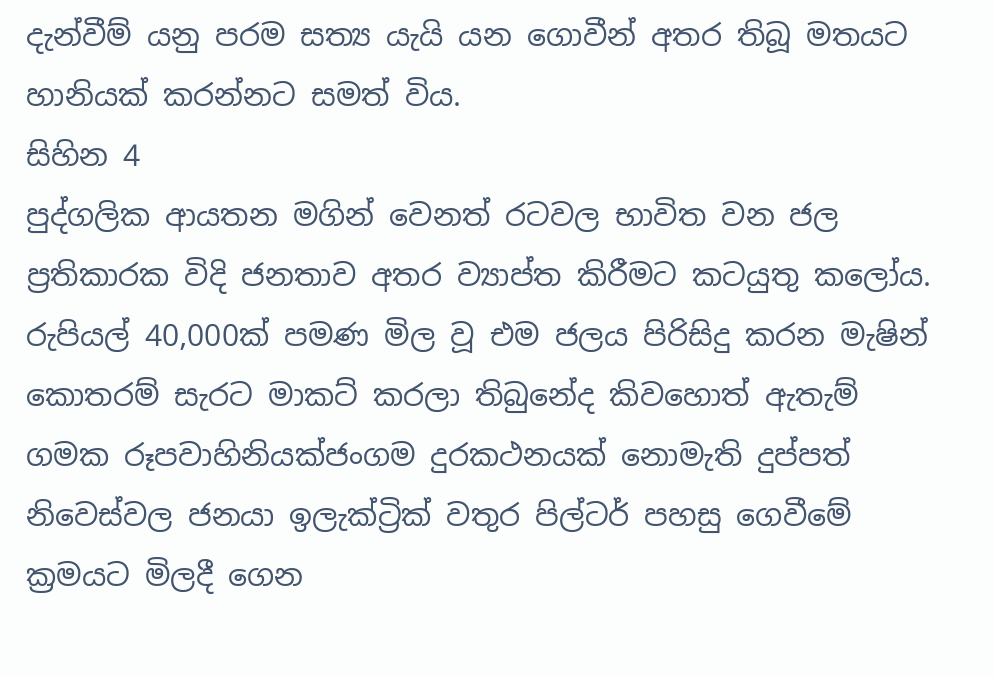දැන්වීම් යනු පරම සත්‍ය යැයි යන ගොවීන් අතර තිබූ මතයට හානියක් කරන්නට සමත් විය.
සිහින 4
පුද්ගලික ආයතන මගින් වෙනත් රටවල භාවිත වන ජල ප්‍රතිකාරක විදි ජනතාව අතර ව්‍යාප්ත කිරීමට කටයුතු කලෝය. රුපියල් 40,000ක් පමණ මිල වූ එම ජලය පිරිසිදු කරන මැෂින් කොතරම් සැරට මාකට් කරලා තිබුනේද කිවහොත් ඇතැම් ගමක රූපවාහිනියක්ජංගම දුරකථනයක් නොමැති දුප්පත් නිවෙස්වල ජනයා ඉලැක්ට්‍රික් වතුර පිල්ටර් පහසු ගෙවීමේ ක්‍රමයට මිලදී ගෙන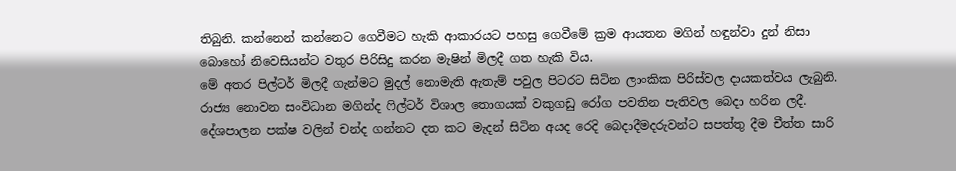තිබුනි. කන්නෙන් කන්නෙට ගෙවීමට හැකි ආකාරයට පහසු ගෙවීමේ ක්‍රම ආයතන මගින් හඳුන්වා දුන් නිසා බොහෝ නිවෙසියන්ට වතුර පිරිසිදු කරන මැෂින් මිලදී ගත හැකි විය.
මේ අතර පිල්ටර් මිලදී ගැන්මට මුදල් නොමැති ඇතැම් පවුල පිටරට සිටින ලාංකික පිරිස්වල දායකත්වය ලැබුනි. රාජ්‍ය නොවන සංවිධාන මගින්ද ෆිල්ටර් විශාල තොගයක් වකුගඩු රෝග පවතින පැතිවල බෙදා හරින ලදී. දේශපාලන පක්ෂ වලින් චන්ද ගන්නට දත කට මැදන් සිටින අයද රෙදි බෙදාදීමදරුවන්ට සපත්තු දීම චීත්ත සාරි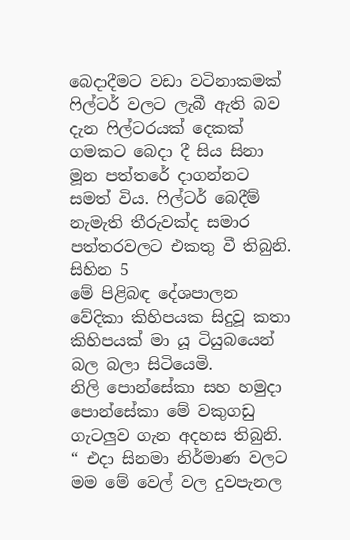බෙදාදීමට වඩා වටිනාකමක් ෆිල්ටර් වලට ලැබී ඇති බව දැන ෆිල්ටරයක් දෙකක් ගමකට බෙදා දී සිය සිනා මූන පත්තරේ දාගන්නට සමත් විය. ෆිල්ටර් බෙදීම් නැමැති තීරුවක්ද සමාර පත්තරවලට එකතු වී තිබුනි.
සිහින 5
මේ පිළිබඳ දේශපාලන වේදිකා කිහිපයක සිදුවූ කතා කිහිපයක් මා යූ ටියුබයෙන් බල බලා සිටියෙමි.
නිලි පොන්සේකා සහ හමුදා පොන්සේකා මේ වකුගඩු ගැටලුව ගැන අදහස තිබුනි. “ එදා සිනමා නිර්මාණ වලට මම මේ වෙල් වල දුවපැනල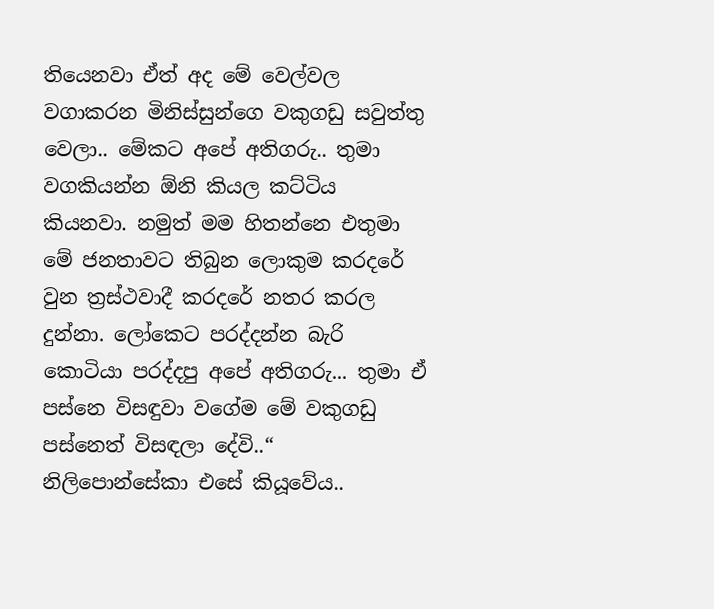තියෙනවා ඒත් අද මේ වෙල්වල වගාකරන මිනිස්සුන්ගෙ වකුගඩු සවුත්තු වෙලා.. මේකට අපේ අතිගරු.. තුමා වගකියන්න ඕනි කියල කට්ටිය කියනවා. නමුත් මම හිතන්නෙ එතුමා මේ ජනතාවට තිබුන ලොකුම කරදරේ වුන ත්‍රස්ථවාදී කරදරේ නතර කරල දුන්නා. ලෝකෙට පරද්දන්න බැරි කොටියා පරද්දපු අපේ අතිගරු... තුමා ඒ පස්නෙ විසඳුවා වගේම මේ වකුගඩු පස්නෙත් විසඳලා දේවි..“ නිලිපොන්සේකා එසේ කියූවේය..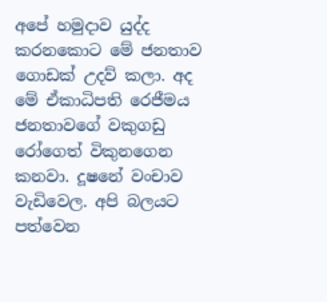අපේ හමුදාව යුද්ද කරනකොට මේ ජනතාව ගොඩක් උදව් කලා. අද මේ ඒකාධිපති රෙජීමය ජනතාවගේ වකුගඩු රෝගෙත් විකුනගෙන කනවා. දූෂනේ වංචාව වැඩිවෙල. අපි බලයට පත්වෙන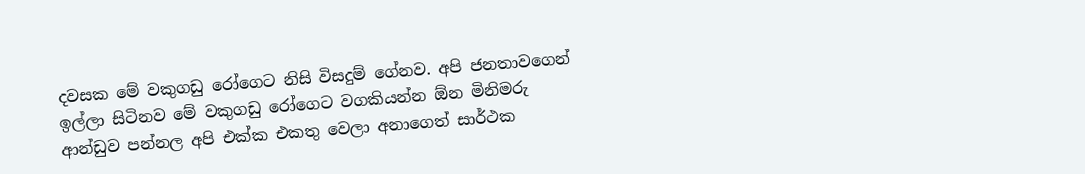දවසක මේ වකුගඩු රෝගෙට නිසි විසදුම් ගේනව. අපි ජනතාවගෙන් ඉල්ලා සිටිනව මේ වකුගඩු රෝගෙට වගකියන්න ඕන මිනිමරු ආන්ඩුව පන්නල අපි එක්ක එකතු වෙලා අනාගෙත් සාර්ථක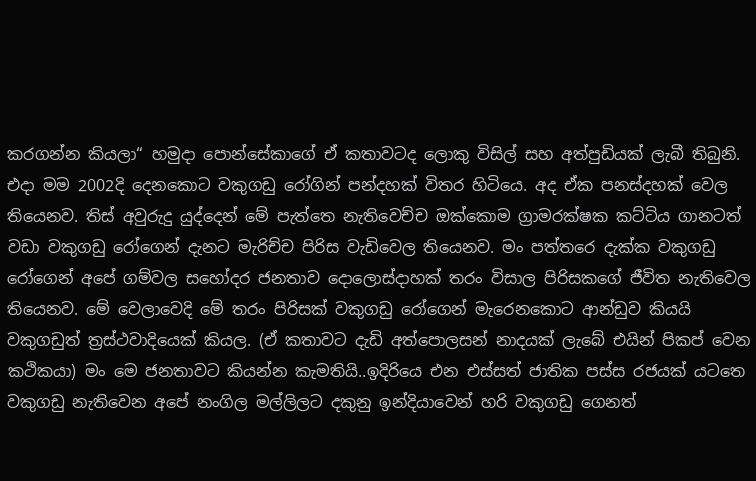කරගන්න කියලා“ හමුදා පොන්සේකාගේ ඒ කතාවටද ලොකු විසිල් සහ අත්පුඩියක් ලැබී තිබුනි.
එදා මම 2002දි දෙනකොට වකුගඩු රෝගින් පන්දහක් විතර හිටියෙ. අද ඒක පනස්දහක් වෙල තියෙනව. තිස් අවුරුදු යුද්දෙන් මේ පැත්තෙ නැතිවෙච්ච ඔක්කොම ග්‍රාමරක්ෂක කට්ටිය ගානටත් වඩා වකුගඩු රෝගෙන් දැනට මැරිච්ච පිරිස වැඩිවෙල තියෙනව. මං පත්තරෙ දැක්ක වකුගඩු රෝගෙන් අපේ ගම්වල සහෝදර ජනතාව දොලොස්දාහක් තරං විසාල පිරිසකගේ ජීවිත නැතිවෙල තියෙනව. මේ වෙලාවෙදි මේ තරං පිරිසක් වකුගඩු රෝගෙන් මැරෙනකොට ආන්ඩුව කියයි වකුගඩුත් ත්‍රස්ථවාදියෙක් කියල. (ඒ කතාවට දැඩි අත්පොලසන් නාදයක් ලැබේ එයින් පිකප් වෙන කථිකයා) මං මෙ ජනතාවට කියන්න කැමතියි..ඉදිරියෙ එන එස්සත් ජාතික පස්ස රජයක් යටතෙ වකුගඩු නැතිවෙන අපේ නංගිල මල්ලිලට දකුනු ඉන්දියාවෙන් හරි වකුගඩු ගෙනත්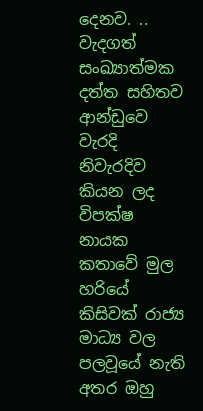දෙනව. .. වැදගත් සංඛ්‍යාත්මක දත්ත සහිතව ආන්ඩුවෙ වැරදි නිවැරදිව කියන ලද විපක්ෂ නායක කතාවේ මුල හරියේ කිසිවක් රාජ්‍ය මාධ්‍ය වල පලවූයේ නැති අතර ඔහු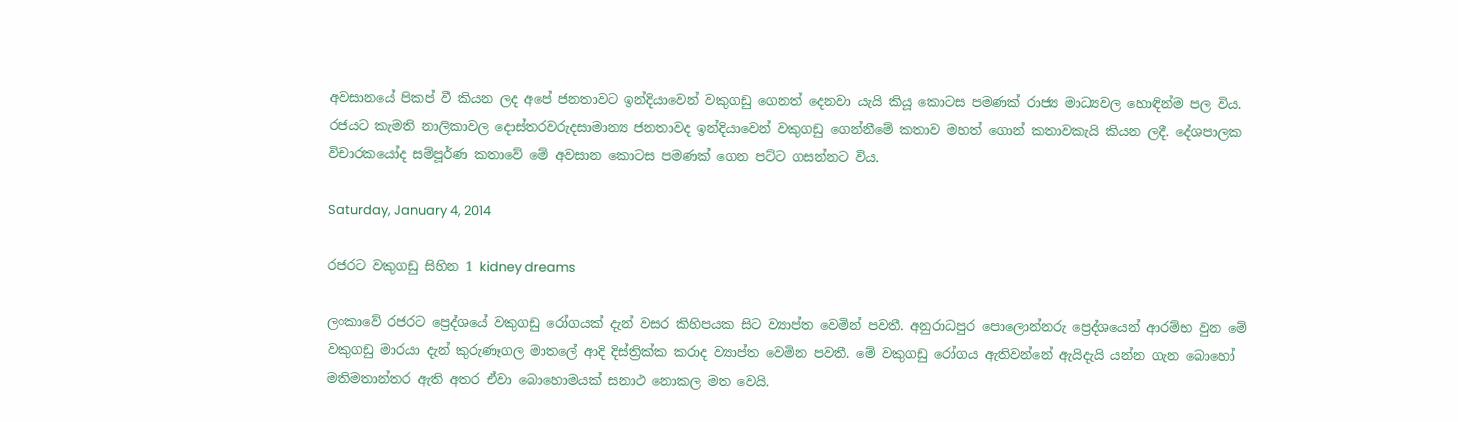අවසානයේ පිකප් වී කියන ලද අපේ ජනතාවට ඉන්දියාවෙන් වකුගඩු ගෙනත් දෙනවා යැයි කියූ කොටස පමණක් රාජ්‍ය මාධ්‍යවල හොඳින්ම පල විය. රජයට කැමති නාලිකාවල දොස්තරවරුදසාමාන්‍ය ජනතාවද ඉන්දියාවෙන් වකුගඩු ගෙන්නීමේ කතාව මහත් ගොන් කතාවකැයි කියන ලදී. දේශපාලක විචාරකයෝද සම්පූර්ණ කතාවේ මේ අවසාන කොටස පමණක් ගෙන පට්ට ගසන්නට විය.

Saturday, January 4, 2014

රජරට වකුගඩු සිහින 1 kidney dreams

ලංකාවේ රජරට ප්‍රෙද්ශයේ වකුගඩු රෝගයක් දැන් වසර කිහිපයක සිට ව්‍යාප්ත වෙමින් පවතී. අනුරාධපුර පොලොන්නරු ප්‍රෙද්ශයෙන් ආරම්භ වුන මේ වකුගඩු මාරයා දැන් කුරුණෑගල මාතලේ ආදි දිස්ත්‍රික්ක කරාද ව්‍යාප්ත වෙමින පවතී. මේ වකුගඩු රෝගය ඇතිවන්නේ ඇයිදැයි යන්න ගැන බොහෝ මතිමතාන්තර ඇති අතර ඒවා බොහොමයක් සනාථ නොකල මත වෙයි.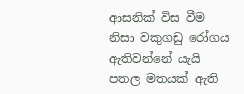ආසනික් විස වීම නිසා වකුගඩු රෝගය ඇතිවන්නේ යැයි පතල මතයක් ඇති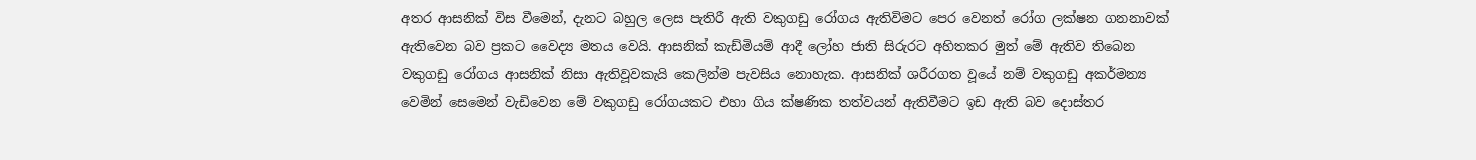අතර ආසනික් විස වීමෙන්, දැනට බහුල ලෙස පැතිරී ඇති වකුගඩු රෝගය ඇතිවිමට පෙර වෙනත් රෝග ලක්ෂන ගනනාවක් ඇතිවෙන බව ප්‍රකට වෛද්‍ය මතය වෙයි. ආසනික් කැඩ්මියම් ආදී ලෝහ ජාති සිරුරට අහිතකර මුත් මේ ඇතිව තිබෙන වකුගඩු රෝගය ආසනික් නිසා ඇතිවූවකැයි කෙලින්ම පැවසිය නොහැක. ආසනික් ශරීරගත වූයේ නම් වකුගඩු අකර්මන්‍ය වෙමින් සෙමෙන් වැඩිවෙන මේ වකුගඩු රෝගයකට එහා ගිය ක්ෂණික තත්වයන් ඇතිවීමට ඉඩ ඇති බව දොස්තර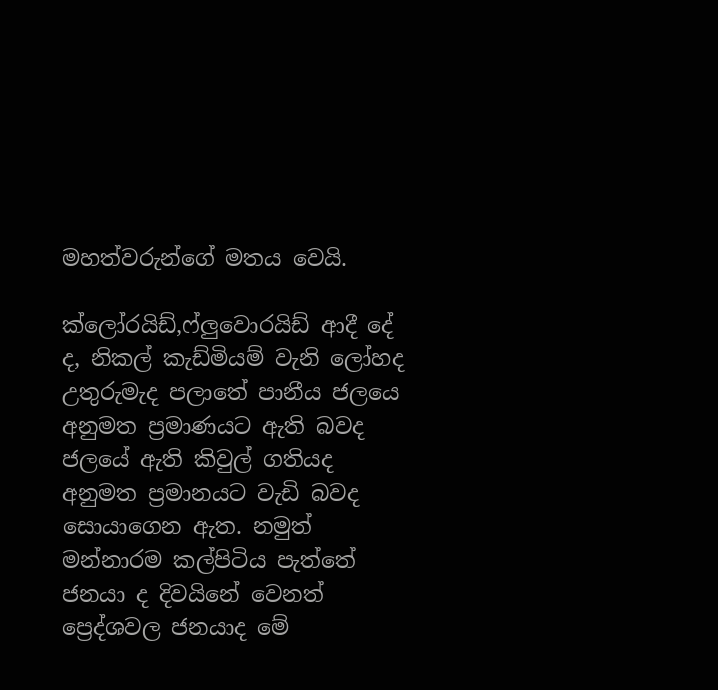මහත්වරුන්ගේ මතය වෙයි.

ක්ලෝරයිඩ්,ෆ්ලුවොරයිඩ් ආදී දේ ද, නිකල් කැඩ්මියම් වැනි ලෝහද උතුරුමැද පලාතේ පානීය ජලයෙ අනුමත ප්‍රමාණයට ඇති බවද ජලයේ ඇති කිවුල් ගතියද අනුමත ප්‍රමානයට වැඩි බවද සොයාගෙන ඇත. නමුත් මන්නාරම කල්පිටිය පැත්තේ ජනයා ද දිවයිනේ වෙනත් ප්‍රෙද්ශවල ජනයාද මේ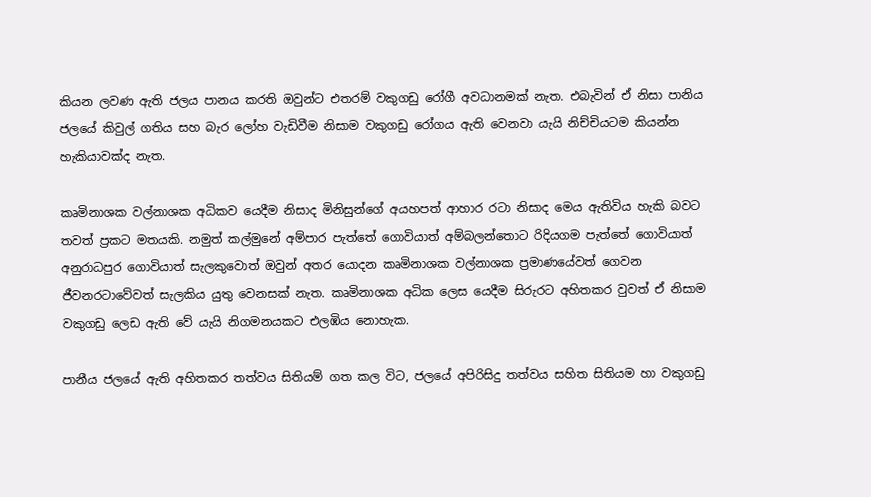කියන ලවණ ඇති ජලය පානය කරති ඔවුන්ට එතරම් වකුගඩු රෝගී අවධානමක් නැත. එබැවින් ඒ නිසා පානිය ජලයේ කිවුල් ගතිය සහ බැර ලෝහ වැඩිවීම නිසාම වකුගඩු රෝගය ඇති වෙනවා යැයි නිච්චියටම කියන්න හැකියාවක්ද නැත.

කෘමිනාශක වල්නාශක අධිකව යෙදීම නිසාද මිනිසුන්ගේ අයහපත් ආහාර රටා නිසාද මෙය ඇතිවිය හැකි බවට තවත් ප්‍රකට මතයකි. නමුත් කල්මුනේ අම්පාර පැත්තේ ගොවියාත් අම්බලන්තොට රිදියගම පැත්තේ ගොවියාත් අනුරාධපුර ගොවියාත් සැලකුවොත් ඔවුන් අතර යොදන කෘමිනාශක වල්නාශක ප්‍රමාණයේවත් ගෙවන ජීවනරටාවේවත් සැලකිය යුතු වෙනසක් නැත. කෘමිනාශක අධික ලෙස යෙදීම සිරුරට අහිතකර වුවත් ඒ නිසාම වකුගඩු ලෙඩ ඇති වේ යැයි නිගමනයකට එලඹිය නොහැක.

පානීය ජලයේ ඇති අහිතකර තත්වය සිතියම් ගත කල විට, ජලයේ අපිරිසිදු තත්වය සහිත සිතියම හා වකුගඩු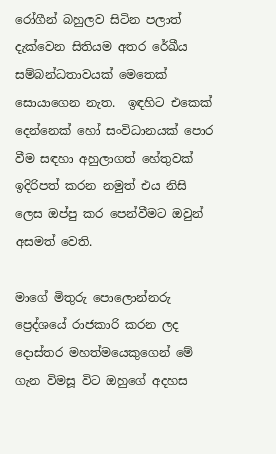රෝගීන් බහුලව සිටින පලාත් දැක්වෙන සිතියම අතර රේඛීය සම්බන්ධතාවයක් මෙතෙක් සොයාගෙන නැත.  ඉඳහිට එකෙක් දෙන්නෙක් හෝ සංවිධානයක් පොර වීම සඳහා අහුලාගත් හේතුවක් ඉදිරිපත් කරන නමුත් එය නිසි ලෙස ඔප්පු කර පෙන්වීමට ඔවුන් අසමත් වෙති.

මාගේ මිතුරු පොලොන්නරු ප්‍රෙද්ශයේ රාජකාරි කරන ලද දොස්තර මහත්මයෙකුගෙන් මේ ගැන විමසූ විට ඔහුගේ අදහස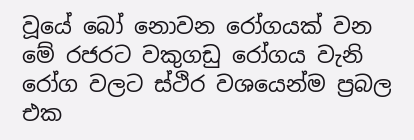වූයේ බෝ නොවන රෝගයක් වන මේ රජරට වකුගඩු රෝගය වැනි රෝග වලට ස්ථිර වශයෙන්ම ප්‍රබල එක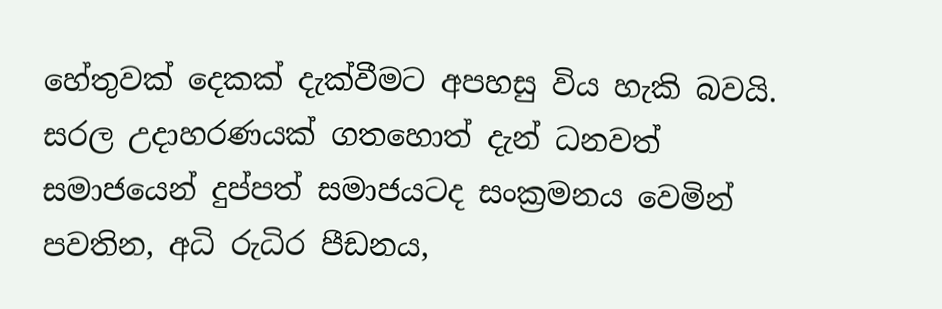හේතුවක් දෙකක් දැක්වීමට අපහසු විය හැකි බවයි. සරල උදාහරණයක් ගතහොත් දැන් ධනවත් සමාජයෙන් දුප්පත් සමාජයටද සංක්‍රමනය වෙමින් පවතින, අධි රුධිර පීඩනය,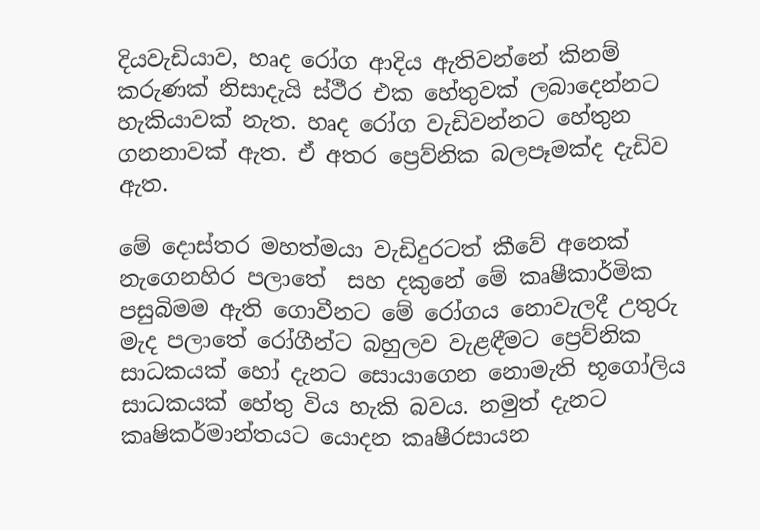දියවැඩියාව, හෘද රෝග ආදිය ඇතිවන්නේ කිනම් කරුණක් නිසාදැයි ස්ථීර එක හේතුවක් ලබාදෙන්නට හැකියාවක් නැත. හෘද රෝග වැඩිවන්නට හේතුන ගනනාවක් ඇත. ඒ අතර ප්‍රෙව්නික බලපෑමක්ද දැඩිව ඇත.

මේ දොස්තර මහත්මයා වැඩිදුරටත් කීවේ අනෙක් නැගෙනහිර පලාතේ  සහ දකුනේ මේ කෘෂීකාර්මික පසුබිමම ඇති ගොවීනට මේ රෝගය නොවැලදී උතුරු මැද පලාතේ රෝගීන්ට බහුලව වැළඳීමට ප්‍රෙව්නික සාධකයක් හෝ දැනට සොයාගෙන නොමැති භූගෝලිය සාධකයක් හේතු විය හැකි බවය. නමුත් දැනට කෘෂිකර්මාන්තයට යොදන කෘෂීරසායන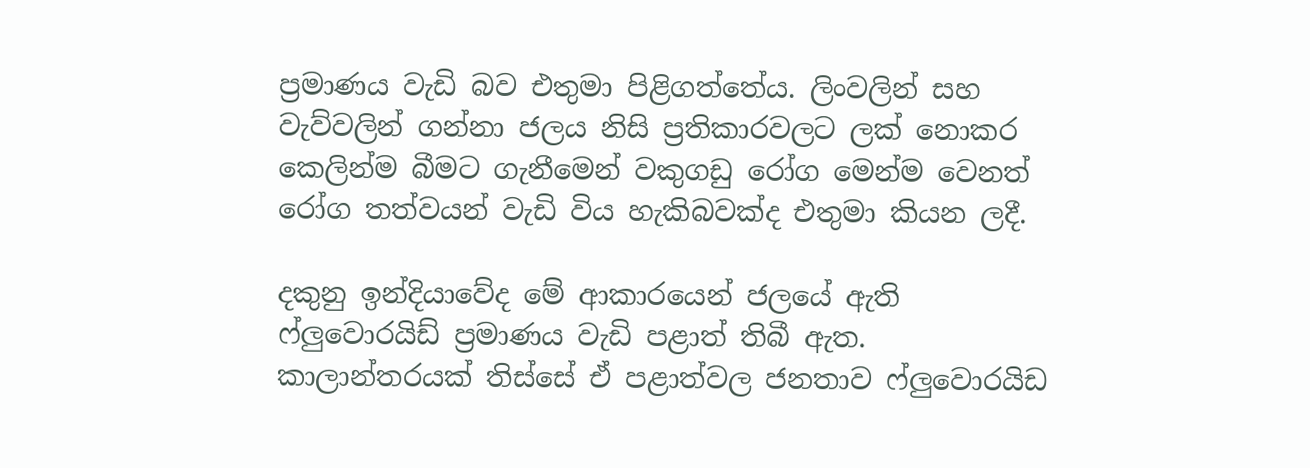ප්‍රමාණය වැඩි බව එතුමා පිළිගත්තේය. ලිංවලින් සහ වැව්වලින් ගන්නා ජලය නිසි ප්‍රතිකාරවලට ලක් නොකර කෙලින්ම බීමට ගැනීමෙන් වකුගඩු රෝග මෙන්ම වෙනත් රෝග තත්වයන් වැඩි විය හැකිබවක්ද එතුමා කියන ලදී.

දකුනු ඉන්දියාවේද මේ ආකාරයෙන් ජලයේ ඇති ෆ්ලුවොරයිඩ් ප්‍රමාණය වැඩි පළාත් තිබී ඇත. කාලාන්තරයක් තිස්සේ ඒ පළාත්වල ජනතාව ෆ්ලුවොරයිඩ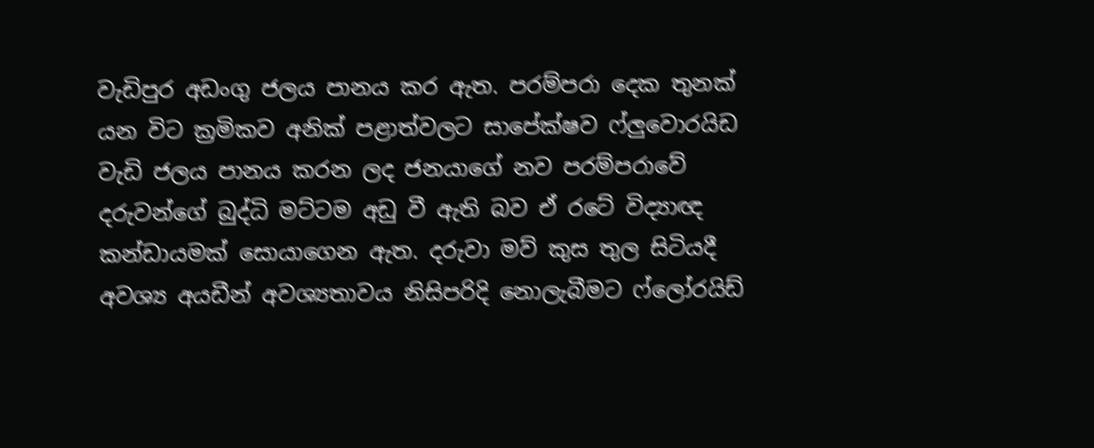වැඩිපුර අඩංගු ජලය පානය කර ඇත. පරම්පරා දෙක තුනක් යන විට ක්‍රමිකව අනික් පළාත්වලට සාපේක්ෂව ෆ්ලුවොරයිඩ වැඩි ජලය පානය කරන ලද ජනයාගේ නව පරම්පරාවේ දරුවන්ගේ බුද්ධි මට්ටම අඩු වී ඇති බව ඒ රටේ විද්‍යාඥ කන්ඩායමක් සොයාගෙන ඇත. දරුවා මව් කුස තුල සිටියදී අවශ්‍ය අයඩීන් අවශ්‍යතාවය නිසිපරිදි නොලැබීමට ෆ්ලෝරයිඩ්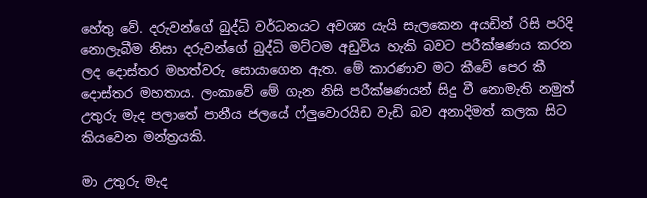හේතු වේ. දරුවන්ගේ බුද්ධි වර්ධනයට අවශ්‍ය යැයි සැලකෙන අයඩින් රිසි පරිදි නොලැබීම නිසා දරුවන්ගේ බුද්ධි මට්ටම අඩුවිය හැකි බවට පරීක්ෂණය කරන ලද දොස්තර මහත්වරු සොයාගෙන ඇත. මේ කාරණාව මට කීවේ පෙර කී දොස්තර මහතාය. ලංකාවේ මේ ගැන නිසි පරීක්ෂණයන් සිදු වී නොමැති නමුත් උතුරු මැද පලාතේ පානීය ජලයේ ෆ්ලුවොරයිඩ වැඩි බව අනාදිමත් කලක සිට කියවෙන මන්ත්‍රයකි.

මා උතුරු මැද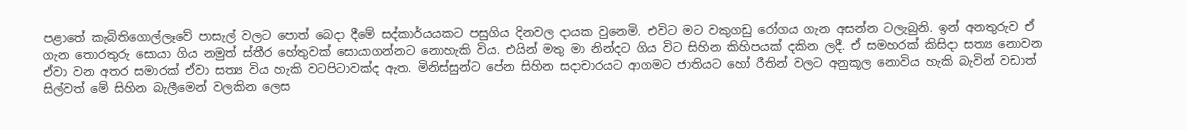පළාතේ කැබිතිගොල්ලෑවේ පාසැල් වලට පොත් බෙදා දීමේ සද්කාර්යයකට පසුගිය දිනවල දායක වුනෙමි. එවිට මට වකුගඩු රෝගය ගැන අසන්න ටලැබුනි. ඉන් අනතුරුව ඒ ගැන තොරතුරු සොයා ගිය නමුත් ස්තීර හේතුවක් සොයාගන්නට නොහැකි විය. එයින් මතු මා නින්දට ගිය විට සිහින කිහිපයක් දකින ලදී. ඒ සමහරක් කිසිදා සත්‍ය නොවන ඒවා වන අතර සමාරක් ඒවා සත්‍ය විය හැකි වටපිටාවක්ද ඇත. මිනිස්සුන්ට පේන සිහින සදාචාරයට ආගමට ජාතියට හෝ රීතින් වලට අනුකූල නොවිය හැකි බැවින් වඩාත් සිල්වත් මේ සිහින බැලීමෙන් වලකින ලෙස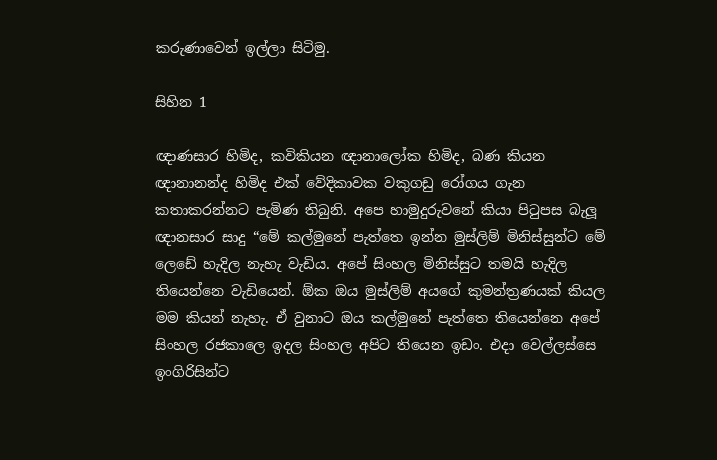කරුණාවෙන් ඉල්ලා සිටිමු.

සිහින 1

ඥාණසාර හිමිද, කවිකියන ඥානාලෝක හිමිද, බණ කියන ඥානානන්ද හිමිද එක් වේදිකාවක වකුගඩු රෝගය ගැන කතාකරන්නට පැමිණ තිබුනි. අපෙ හාමුදුරුවනේ කියා පිටුපස බැලූ ඥානසාර සාදු “මේ කල්මුනේ පැත්තෙ ඉන්න මුස්ලිම් මිනිස්සුන්ට මේ ලෙඩේ හැදිල නැහැ වැඩිය. අපේ සිංහල මිනිස්සුට තමයි හැදිල තියෙන්නෙ වැඩියෙන්. ඕක ඔය මුස්ලිම් අයගේ කුමන්ත්‍රණයක් කියල මම කියන් නැහැ. ඒ වුනාට ඔය කල්මුනේ පැත්තෙ තියෙන්නෙ අපේ සිංහල රජකාලෙ ඉදල සිංහල අපිට තියෙන ඉඩං. එදා වෙල්ලස්සෙ ඉංගිරිසින්ට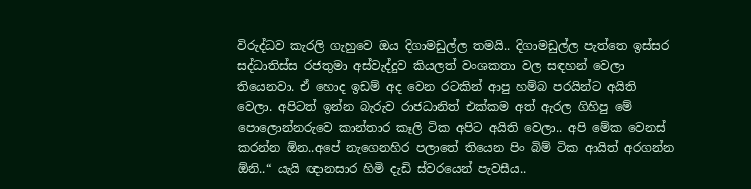විරුද්ධව කැරලි ගැහුවෙ ඔය දිගාමඩුල්ල තමයි.. දිගාමඩුල්ල පැත්තෙ ඉස්සර සද්ධාතිස්ස රජතුමා අස්වැද්දුව කියලත් වංශකතා වල සඳහන් වෙලා තියෙනවා. ඒ හොද ඉඩම් අද වෙන රටකින් ආපු හම්බ පරයින්ට අයිති වෙලා. අපිටත් ඉන්න බැරුව රාජධානිත් එක්කම අත් ඇරල ගිහිපු මේ පොලොන්නරුවෙ කාන්තාර කෑලි ටික අපිට අයිති වෙලා.. අපි මේක වෙනස් කරන්න ඕන..අපේ නැගෙනහිර පලාතේ තියෙන පිං බිම් ටික ආයිත් අරගන්න ඕනි..“ යැයි ඥානසාර හිමි දැඩි ස්වරයෙන් පැවසීය..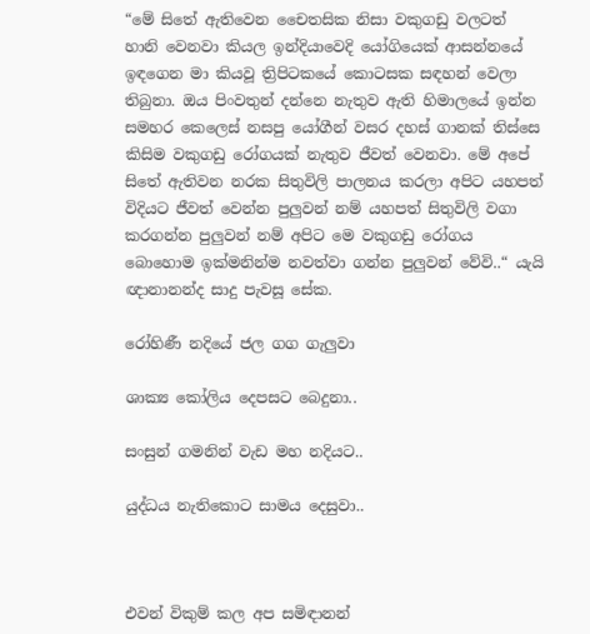“මේ සිතේ ඇතිවෙන චෛතසික නිසා වකුගඩු වලටත් හානි වෙනවා කියල ඉන්දියාවෙදි යෝගියෙක් ආසන්නයේ ඉඳගෙන මා කියවූ ත්‍රිපිටකයේ කොටසක සඳහන් වෙලා තිබුනා. ඔය පිංවතුන් දන්නෙ නැතුව ඇති හිමාලයේ ඉන්න සමහර කෙලෙස් නසපු යෝගීන් වසර දහස් ගානක් තිස්සෙ කිසිම වකුගඩු රෝගයක් නැතුව ජීවත් වෙනවා. මේ අපේ සිතේ ඇතිවන නරක සිතුවිලි පාලනය කරලා අපිට යහපත් විදියට ජීවත් වෙන්න පුලුවන් නම් යහපත් සිතුවිලි වගා කරගන්න පුලුවන් නම් අපිට මෙ වකුගඩු රෝගය බොහොම ඉක්මනින්ම නවත්වා ගන්න පුලුවන් වේවි..“ යැයි ඥානානන්ද සාදු පැවසූ සේක.

රෝහිණී නදියේ ජල ගග ගැලුවා

ශාක්‍ය කෝලිය දෙපසට බෙදුනා..

සංසුන් ගමනින් වැඩ මහ නදියට..

යුද්ධය නැතිකොට සාමය දෙසුවා..



එවන් විකුම් කල අප සමිඳානන්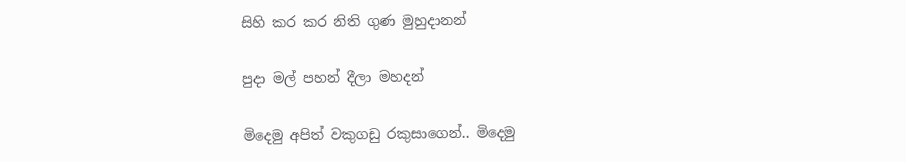සිහි කර කර නිති ගුණ මුහුදානන්

පුදා මල් පහන් දීලා මහදන්

මිදෙමු අපිත් වකුගඩු රකුසාගෙන්.. මිදෙමු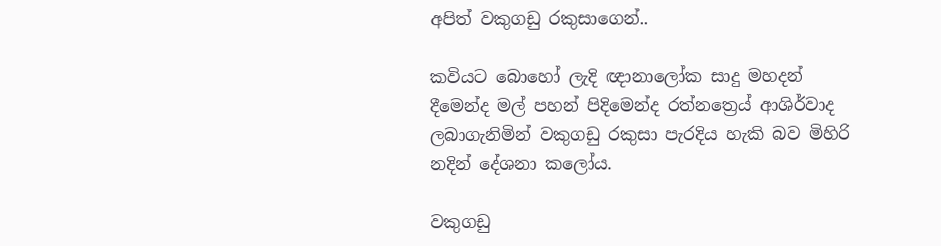අපිත් වකුගඩු රකුසාගෙන්..

කවියට බොහෝ ලැදි ඥානාලෝක සාදු මහදන් දීමෙන්ද මල් පහන් පිදිමෙන්ද රත්නත්‍රෙය් ආශිර්වාද ලබාගැනිමින් වකුගඩු රකුසා පැරදිය හැකි බව මිහිරි නදින් දේශනා කලෝය.

වකුගඩු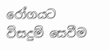රෝගයට විසදුම් සෙවීම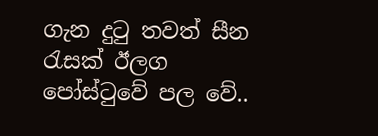ගැන දුටු තවත් සීන රැසක් ඊලග පෝස්ටුවේ පල වේ..